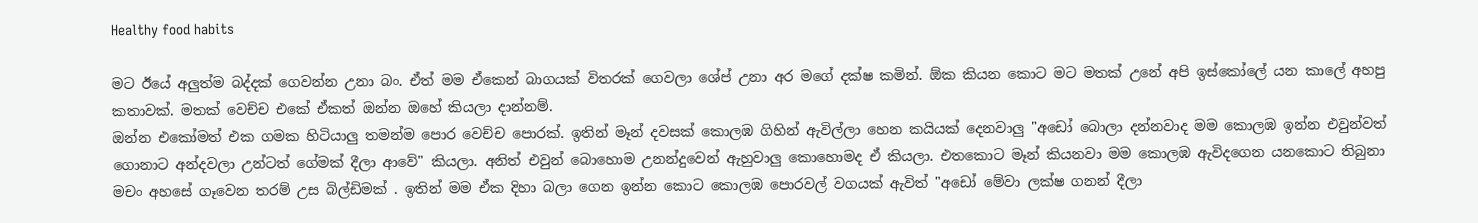Healthy food habits

මට ඊයේ අලුත්ම බද්දක් ගෙවන්න උනා බං. ඒත් මම ඒකෙන් බාගයක් විතරක් ගෙවලා ශේප් උනා අර මගේ දක්ෂ කමින්. ඕක කියන කොට මට මතක් උනේ අපි ඉස්කෝලේ යන කාලේ අහපු කතාවක්. මතක් වෙච්ච එකේ ඒකත් ඔන්න ඔහේ කියලා දාන්නම්.
ඔන්න එකෝමත් එක ගමක හිටියාලු තමන්ම පොර වෙච්ච පොරක්. ඉතින් මෑන් දවසක් කොලඹ ගිහින් ඇවිල්ලා හෙන කයියක් දෙනවාලු "අඩෝ බොලා දන්නවාද මම කොලඹ ඉන්න එවුන්වත් ගොනාට අන්දවලා උන්ටත් ගේමක් දීලා ආවේ" කියලා. අනිත් එවුන් බොහොම උනන්දුවෙන් ඇහුවාලු කොහොමද ඒ කියලා. එතකොට මෑන් කියනවා මම කොලඹ ඇවිදගෙන යනකොට තිබුනා මචං අහසේ ගෑවෙන තරම් උස බිල්ඩිමක් . ඉතින් මම ඒක දිහා බලා ගෙන ඉන්න කොට කොලඹ පොරවල් වගයක් ඇවිත් "අඩෝ මේවා ලක්ෂ ගනන් දීලා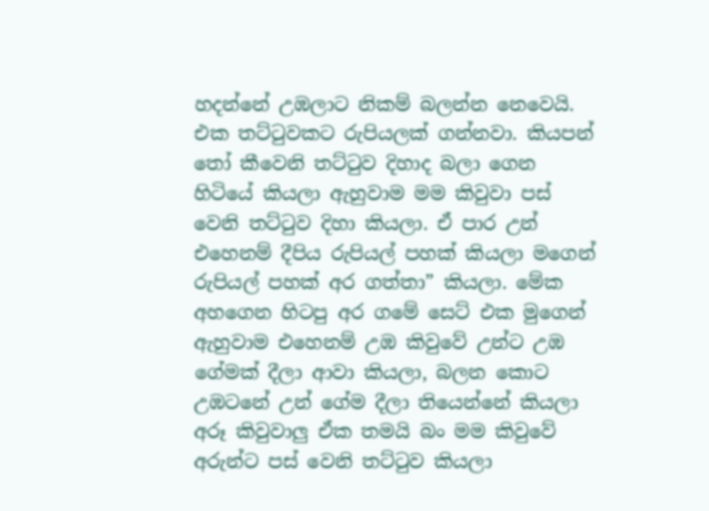හදන්නේ උඹලාට නිකම් බලන්න නෙවෙයි. එක තට්ටුවකට රුපියලක් ගන්නවා. කියපන් තෝ කීවෙනි තට්ටුව දිහාද බලා ගෙන හිටියේ කියලා ඇහුවාම මම කිවුවා පස් වෙනි තට්ටුව දිහා කියලා. ඒ පාර උන් එහෙනම් දීපිය රුපියල් පහක් කියලා මගෙන් රුපියල් පහක් අර ගත්තා” කියලා. මේක අහගෙන හිටපු අර ගමේ සෙට් එක මුගෙන් ඇහුවාම එහෙනම් උඹ කිවුවේ උන්ට උඹ ගේමක් දීලා ආවා කියලා, බලන කොට උඹටනේ උන් ගේම දීලා තියෙන්නේ කියලා අරූ කිවුවාලු ඒක තමයි බං මම කිවුවේ අරුන්ට පස් වෙනි තට්ටුව කියලා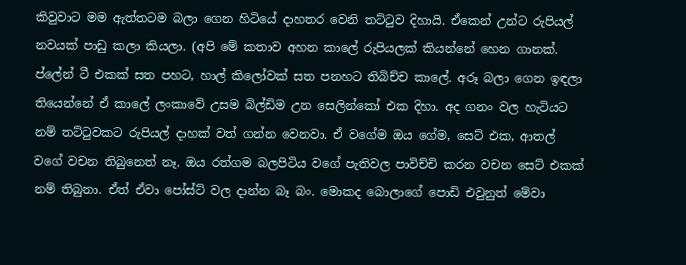කිවුවාට මම ඇත්තටම බලා ගෙන හිටියේ දාහතර වෙනි තට්ටුව දිහායි. ඒකෙන් උන්ට රුපියල් නවයක් පාඩු කලා කියලා. (අපි මේ කතාව අහන කාලේ රුපියලක් කියන්නේ හෙන ගානක්. ප්ලේන් ටී එකක් සත පහට, හාල් කිලෝවක් සත පනහට තිබිච්ච කාලේ. අරූ බලා ගෙන ඉඳලා තියෙන්නේ ඒ කාලේ ලංකාවේ උසම බිල්ඩිම උන සෙලින්කෝ එක දිහා. අද ගනං වල හැටියට නම් තට්ටුවකට රුපියල් දාහක් වත් ගන්න වෙනවා. ඒ වගේම ඔය ගේම, සෙට් එක, ආතල් වගේ වචන තිබුනෙත් නෑ. ඔය රත්ගම බලපිටිය වගේ පැතිවල පාවිච්චි කරන වචන සෙට් එකක් නම් තිබුනා. ඒත් ඒවා පෝස්ට් වල දාන්න බෑ බං. මොකද බොලාගේ පොඩි එවුනුත් මේවා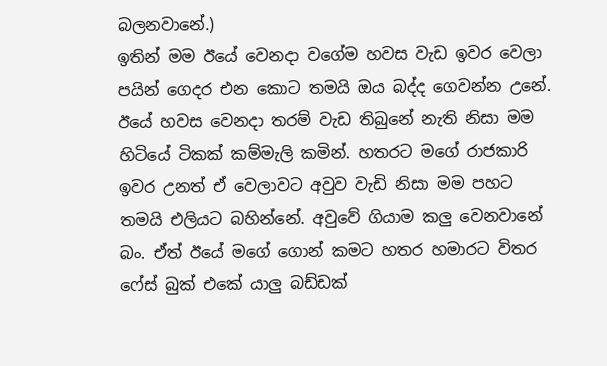බලනවානේ.)
ඉතින් මම ඊයේ වෙනදා වගේම හවස වැඩ ඉවර වෙලා පයින් ගෙදර එන කොට තමයි ඔය බද්ද ගෙවන්න උනේ. ඊයේ හවස වෙනදා තරම් වැඩ තිබුනේ නැති නිසා මම හිටියේ ටිකක් කම්මැලි කමින්. හතරට මගේ රාජකාරි ඉවර උනත් ඒ වෙලාවට අවුව වැඩි නිසා මම පහට තමයි එලියට බහින්නේ. අවුවේ ගියාම කලු වෙනවානේ බං. ඒත් ඊයේ මගේ ගොන් කමට හතර හමාරට විතර ෆේස් බුක් එකේ යාලු බඩ්ඩක්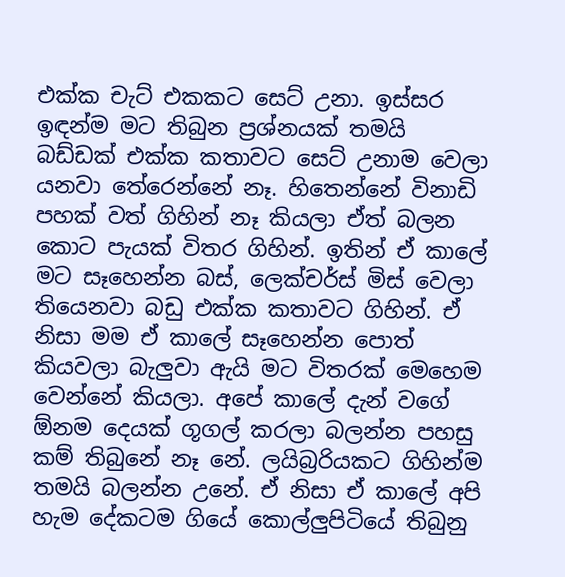එක්ක චැට් එකකට සෙට් උනා. ඉස්සර ඉඳන්ම මට තිබුන ප්‍රශ්නයක් තමයි බඩ්ඩක් එක්ක කතාවට සෙට් උනාම වෙලා යනවා තේරෙන්නේ නෑ. හිතෙන්නේ විනාඩි පහක් වත් ගිහින් නෑ කියලා ඒත් බලන කොට පැයක් විතර ගිහින්. ඉතින් ඒ කාලේ මට සෑහෙන්න බස්, ලෙක්චර්ස් මිස් වෙලා තියෙනවා බඩු එක්ක කතාවට ගිහින්. ඒ නිසා මම ඒ කාලේ සෑහෙන්න පොත් කියවලා බැලුවා ඇයි මට විතරක් මෙහෙම වෙන්නේ කියලා. අපේ කාලේ දැන් වගේ ඕනම දෙයක් ගූගල් කරලා බලන්න පහසු කම් තිබුනේ නෑ නේ. ලයිබ්‍රරියකට ගිහින්ම තමයි බලන්න උනේ. ඒ නිසා ඒ කාලේ අපි හැම දේකටම ගියේ කොල්ලුපිටියේ තිබුනු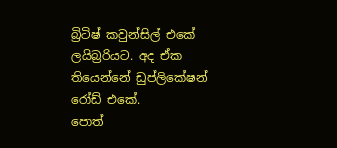බ්‍රිටිෂ් කවුන්සිල් එකේ ලයිබ්‍රරියට. අද ඒක තියෙන්නේ ඩුප්ලිකේෂන් රෝඩ් එකේ.
පොත්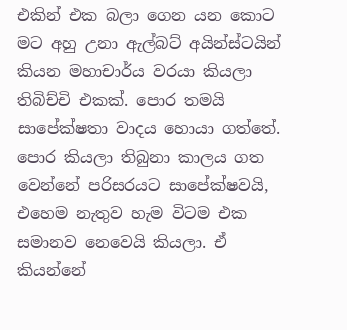එකින් එක බලා ගෙන යන කොට මට අහු උනා ඇල්බට් අයින්ස්ටයින් කියන මහාචාර්ය වරයා කියලා තිබිච්චි එකක්. පොර තමයි සාපේක්ෂතා වාදය හොයා ගත්තේ. පොර කියලා තිබුනා කාලය ගත වෙන්නේ පරිසරයට සාපේක්ෂවයි, එහෙම නැතුව හැම විටම එක සමානව නෙවෙයි කියලා. ඒ කියන්නේ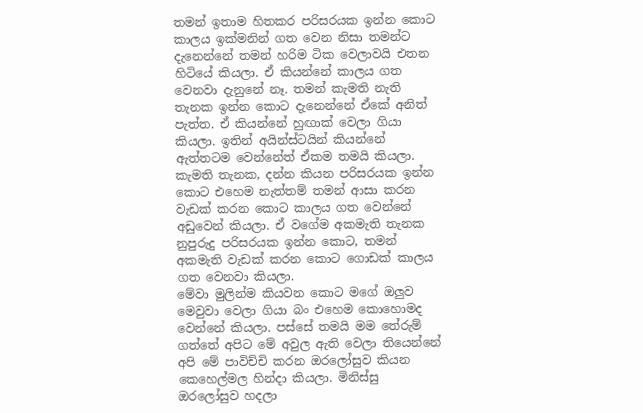තමන් ඉතාම හිතකර පරිසරයක ඉන්න කොට කාලය ඉක්මනින් ගත වෙන නිසා තමන්ට දැනෙන්නේ තමන් හරිම ටික වෙලාවයි එතන හිටියේ කියලා. ඒ කියන්නේ කාලය ගත වෙනවා දැනුනේ නෑ. තමන් කැමති නැති තැනක ඉන්න කොට දැනෙන්නේ ඒකේ අනිත් පැත්ත. ඒ කියන්නේ හුඟාක් වෙලා ගියා කියලා. ඉතින් අයින්ස්ටයින් කියන්නේ ඇත්තටම වෙන්නේත් ඒකම තමයි කියලා. කැමති තැනක, දන්න කියන පරිසරයක ඉන්න කොට එහෙම නැත්තම් තමන් ආසා කරන වැඩක් කරන කොට කාලය ගත වෙන්නේ අඩුවෙන් කියලා. ඒ වගේම අකමැති තැනක නුපුරුදු පරිසරයක ඉන්න කොට, තමන් අකමැති වැඩක් කරන කොට ගොඩක් කාලය ගත වෙනවා කියලා.
මේවා මුලින්ම කියවන කොට මගේ ඔලුව මෙවුවා වෙලා ගියා බං එහෙම කොහොමද වෙන්නේ කියලා. පස්සේ තමයි මම තේරුම් ගත්තේ අපිට මේ අවුල ඇති වෙලා තියෙන්නේ අපි මේ පාවිච්චි කරන ඔරලෝසුව කියන කෙහෙල්මල හින්දා කියලා. මිනිස්සු ඔරලෝසුව හදලා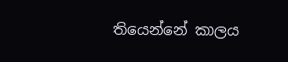තියෙන්නේ කාලය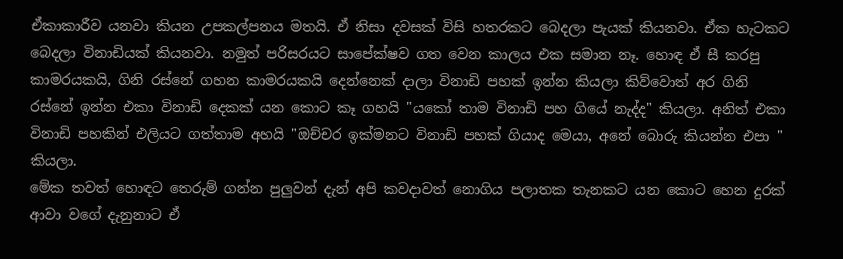ඒකාකාරීව යනවා කියන උපකල්පනය මතයි. ඒ නිසා දවසක් විසි හතරකට බෙදලා පැයක් කියනවා. ඒක හැටකට බෙදලා විනාඩියක් කියනවා. නමුත් පරිසරයට සාපේක්ෂව ගත වෙන කාලය එක සමාන නෑ. හොඳ ඒ සී කරපු කාමරයකයි, ගිනි රස්නේ ගහන කාමරයකයි දෙන්නෙක් දාලා විනාඩි පහක් ඉන්න කියලා කිව්වොත් අර ගිනි රස්නේ ඉන්න එකා විනාඩි දෙකක් යන කොට කෑ ගහයි "යකෝ තාම විනාඩි පහ ගියේ නැද්ද" කියලා. අනිත් එකා විනාඩි පහකින් එලියට ගත්තාම අහයි "ඔච්චර ඉක්මනට විනාඩි පහක් ගියාද මෙයා, අනේ බොරු කියන්න එපා " කියලා.
මේක තවත් හොඳට තෙරුම් ගන්න පුලුවන් දැන් අපි කවදාවත් නොගිය පලාතක තැනකට යන කොට හෙන දුරක් ආවා වගේ දැනුනාට ඒ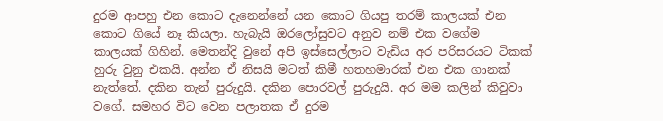දුරම ආපහු එන කොට දැනෙන්නේ යන කොට ගියපු තරම් කාලයක් එන කොට ගියේ නෑ කියලා. හැබැයි ඔරලෝසුවට අනුව නම් එක වගේම කාලයක් ගිහින්. මෙතන්දි වුනේ අපි ඉස්සෙල්ලාට වැඩිය අර පරිසරයට ටිකක් හුරු වුනු එකයි. අන්න ඒ නිසයි මටත් කිමී හතහමාරක් එන එක ගානක් නැත්තේ. දකින තැන් පුරුදුයි. දකින පොරවල් පුරුදුයි. අර මම කලින් කිවුවා වගේ. සමහර විට වෙන පලාතක ඒ දුරම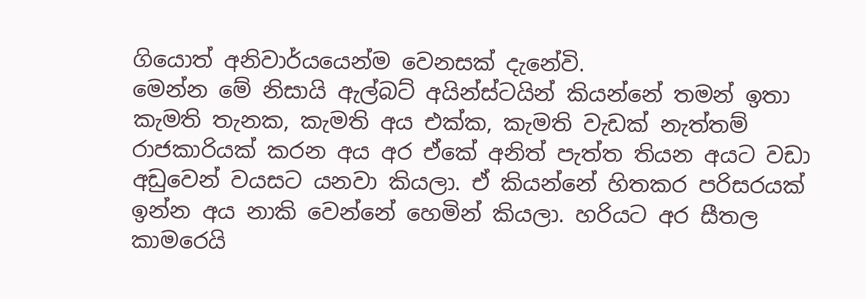ගියොත් අනිවාර්යයෙන්ම වෙනසක් දැනේවි.
මෙන්න මේ නිසායි ඇල්බට් අයින්ස්ටයින් කියන්නේ තමන් ඉතා කැමති තැනක, කැමති අය එක්ක, කැමති වැඩක් නැත්තම් රාජකාරියක් කරන අය අර ඒකේ අනිත් පැත්ත තියන අයට වඩා අඩුවෙන් වයසට යනවා කියලා. ඒ කියන්නේ හිතකර පරිසරයක් ඉන්න අය නාකි වෙන්නේ හෙමින් කියලා. හරියට අර සීතල කාමරෙයි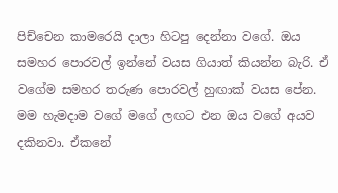පිච්චෙන කාමරෙයි දාලා හිටපු දෙන්නා වගේ. ඔය සමහර පොරවල් ඉන්නේ වයස ගියාත් කියන්න බැරි. ඒ වගේම සමහර තරුණ පොරවල් හුඟාක් වයස පේන. මම හැමදාම වගේ මගේ ලඟට එන ඔය වගේ අයව දකිනවා. ඒකනේ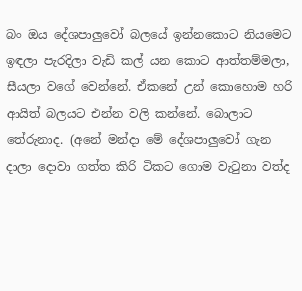බං ඔය දේශපාලුවෝ බලයේ ඉන්නකොට නියමෙට ඉඳලා පැරදිලා වැඩි කල් යන කොට ආත්තම්මලා, සීයලා වගේ වෙන්නේ. ඒකනේ උන් කොහොම හරි ආයිත් බලයට එන්න වලි කන්නේ. බොලාට තේරුනාද. (අනේ මන්දා මේ දේශපාලුවෝ ගැන දාලා දොවා ගත්ත කිරි ටිකට ගොම වැටුනා වත්ද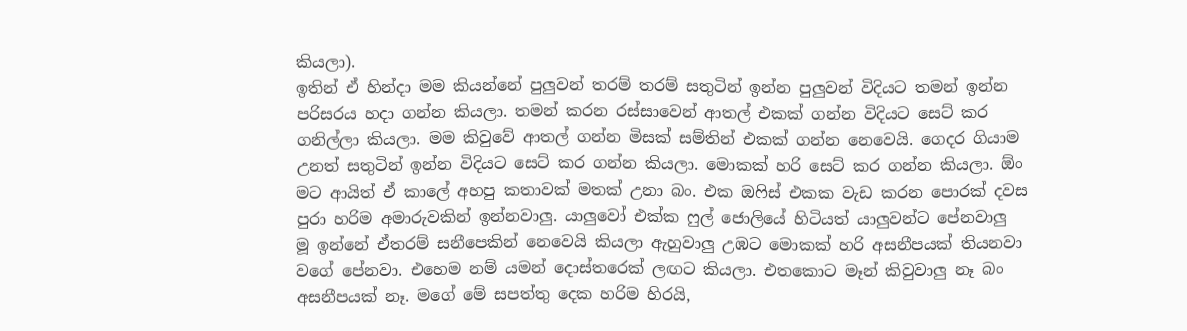කියලා).
ඉතින් ඒ හින්දා මම කියන්නේ පුලුවන් තරම් තරම් සතුටින් ඉන්න පුලුවන් විදියට තමන් ඉන්න පරිසරය හදා ගන්න කියලා. තමන් කරන රස්සාවෙන් ආතල් එකක් ගන්න විදියට සෙට් කර ගනිල්ලා කියලා. මම කිවුවේ ආතල් ගන්න මිසක් සම්තින් එකක් ගන්න නෙවෙයි. ගෙදර ගියාම උනත් සතුටින් ඉන්න විදියට සෙට් කර ගන්න කියලා. මොකක් හරි සෙට් කර ගන්න කියලා. ඕං මට ආයිත් ඒ කාලේ අහපු කතාවක් මතක් උනා බං. එක ඔෆිස් එකක වැඩ කරන පොරක් දවස පුරා හරිම අමාරුවකින් ඉන්නවාලු. යාලුවෝ එක්ක ෆුල් ජොලියේ හිටියත් යාලුවන්ට පේනවාලු මූ ඉන්නේ ඒතරම් සනීපෙකින් නෙවෙයි කියලා ඇහුවාලු උඹට මොකක් හරි අසනීපයක් තියනවා වගේ පේනවා. එහෙම නම් යමන් දොස්තරෙක් ලඟට කියලා. එතකොට මෑන් කිවුවාලු නෑ බං අසනීපයක් නෑ. මගේ මේ සපත්තු දෙක හරිම හිරයි,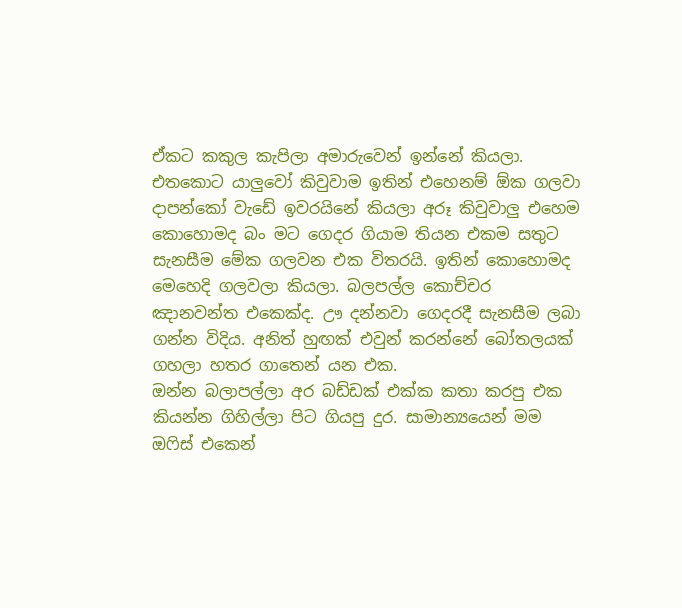ඒකට කකුල කැපිලා අමාරුවෙන් ඉන්නේ කියලා. එතකොට යාලුවෝ කිවුවාම ඉතින් එහෙනම් ඕක ගලවා දාපන්කෝ වැඩේ ඉවරයිනේ කියලා අරූ කිවුවාලු එහෙම කොහොමද බං මට ගෙදර ගියාම තියන එකම සතුට සැනසීම මේක ගලවන එක විතරයි. ඉතින් කොහොමද මෙහෙදි ගලවලා කියලා. බලපල්ල කොච්චර ඤානවන්ත එකෙක්ද. ඌ දන්නවා ගෙදරදී සැනසීම ලබා ගන්න විදිය. අනිත් හුඟක් එවුන් කරන්නේ බෝතලයක් ගහලා හතර ගාතෙන් යන එක.
ඔන්න බලාපල්ලා අර බඩ්ඩක් එක්ක කතා කරපු එක කියන්න ගිහිල්ලා පිට ගියපු දුර. සාමාන්‍යයෙන් මම ඔෆිස් එකෙන්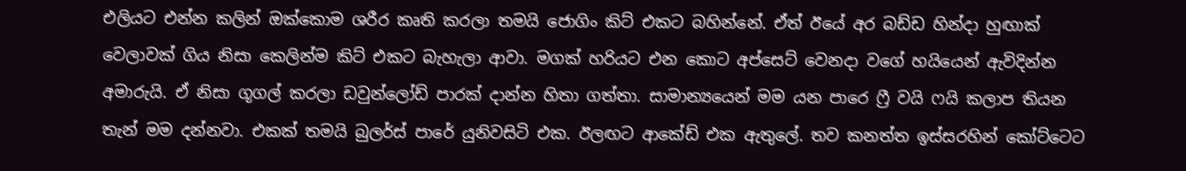එලියට එන්න කලින් ඔක්කොම ශරීර කෘති කරලා තමයි ජොගිං කිට් එකට බහින්නේ. ඒත් ඊයේ අර බඩ්ඩ හින්දා හුඟාක් වෙලාවක් ගිය නිසා කෙලින්ම කිට් එකට බැහැලා ආවා. මගක් හරියට එන කොට අප්සෙට් වෙනදා වගේ හයියෙන් ඇවිදින්න අමාරුයි. ඒ නිසා ගූගල් කරලා ඩවුන්ලෝඩ් පාරක් දාන්න හිතා ගත්තා. සාමාන්‍යයෙන් මම යන පාරෙ ෆ්‍රී වයි ෆයි කලාප තියන තැන් මම දන්නවා. එකක් තමයි බුලර්ස් පාරේ යුනිවසිටි එක. ඊලඟට ආකේඩ් එක ඇතුලේ. තව කනත්ත ඉස්සරහින් කෝට්ටෙට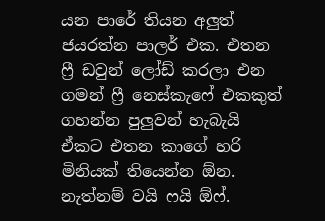යන පාරේ තියන අලුත් ජයරත්න පාලර් එක. එතන ෆ්‍රී ඩවුන් ලෝඩ් කරලා එන ගමන් ෆ්‍රී නෙස්කැෆේ එකකුත් ගහන්න පුලුවන් හැබැයි ඒකට එතන කාගේ හරි මිනියක් තියෙන්න ඕන. නැත්නම් වයි ෆයි ඕෆ්.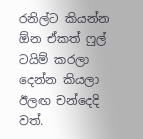රනිල්ට කියන්න ඕන ඒකත් ෆුල් ටයිම් කරලා දෙන්න කියලා ඊලඟ චන්දෙදි වත්.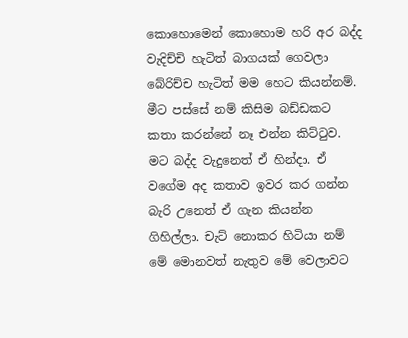කොහොමෙන් කොහොම හරි අර බද්ද වැදිච්චි හැටිත් බාගයක් ගෙවලා බේරිච්ච හැටිත් මම හෙට කියන්නම්. මීට පස්සේ නම් කිසිම බඩ්ඩකට කතා කරන්නේ නෑ එන්න කිට්ටුව. මට බද්ද වැදුනෙත් ඒ හින්දා. ඒ වගේම අද කතාව ඉවර කර ගන්න බැරි උනෙත් ඒ ගැන කියන්න ගිහිල්ලා. චැට් නොකර හිටියා නම් මේ මොනවත් නැතුව මේ වෙලාවට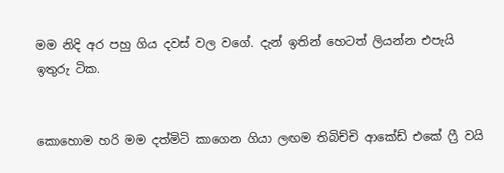මම නිදි අර පහු ගිය දවස් වල වගේ. දැන් ඉතින් හෙටත් ලියන්න එපැයි ඉතුරු ටික.


කොහොම හරි මම දත්මිටි කාගෙන ගියා ලඟම තිබිච්චි ආකේඩ් එකේ ෆ්‍රී වයි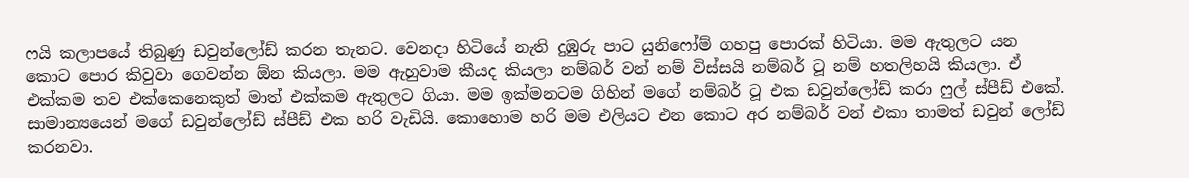ෆයි කලාපයේ තිබුණු ඩවුන්ලෝඩ් කරන තැනට. වෙනදා හිටියේ නැති දුඹුරු පාට යුනිෆෝම් ගහපු පොරක් හිටියා. මම ඇතුලට යන කොට පොර කිවුවා ගෙවන්න ඕන කියලා. මම ඇහුවාම කීයද කියලා නම්බර් වන් නම් විස්සයි නම්බර් ටූ නම් හතලිහයි කියලා. ඒ එක්කම තව එක්කෙනෙකුත් මාත් එක්කම ඇතුලට ගියා. මම ඉක්මනටම ගිහින් මගේ නම්බර් ටූ එක ඩවුන්ලෝඩ් කරා ෆුල් ස්පීඩ් එකේ. සාමාන්‍යයෙන් මගේ ඩවුන්ලෝඩ් ස්පීඩ් එක හරි වැඩියි. කොහොම හරි මම එලියට එන කොට අර නම්බර් වන් එකා තාමත් ඩවුන් ලෝඩ් කරනවා.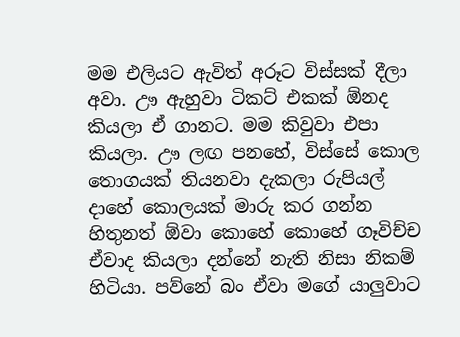මම එලියට ඇවිත් අරූට විස්සක් දීලා අවා. ඌ ඇහුවා ටිකට් එකක් ඕනද කියලා ඒ ගානට. මම කිවුවා එපා කියලා. ඌ ලඟ පනහේ, විස්සේ කොල තොගයක් තියනවා දැකලා රුපියල් දාහේ කොලයක් මාරු කර ගන්න හිතුනත් ඕවා කොහේ කොහේ ගෑවිච්ච ඒවාද කියලා දන්නේ නැති නිසා නිකම් හිටියා. පව්නේ බං ඒවා මගේ යාලුවාට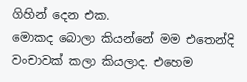ගිහින් දෙන එක.
මොකද බොලා කියන්නේ මම එතෙන්දි වංචාවක් කලා කියලාද. එහෙම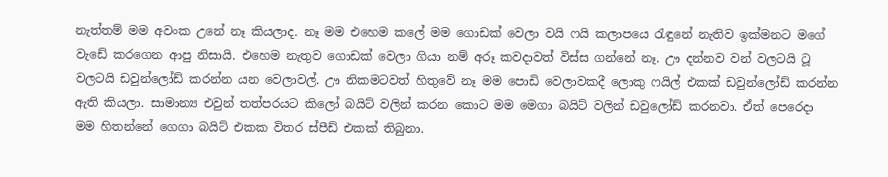නැත්තම් මම අවංක උනේ නෑ කියලාද. නෑ මම එහෙම කලේ මම ගොඩක් වෙලා වයි ෆයි කලාපයෙ රැඳුනේ නැතිව ඉක්මනට මගේ වැඩේ කරගෙන ආපු නිසායි. එහෙම නැතුව ගොඩක් වෙලා ගියා නම් අරූ කවදාවත් විස්ස ගන්නේ නෑ. ඌ දන්නව වන් වලටයි ටූ වලටයි ඩවුන්ලෝඩ් කරන්න යන වෙලාවල්. ඌ නිකමටවත් හිතුවේ නෑ මම පොඩි වෙලාවකදී ලොකු ෆයිල් එකක් ඩවුන්ලෝඩ් කරන්න ඇති කියලා. සාමාන්‍ය එවුන් තත්පරයට කිලෝ බයිට් වලින් කරන කොට මම මෙගා බයිට් වලින් ඩවුලෝඩ් කරනවා. ඒත් පෙරෙදා මම හිතන්නේ ගෙගා බයිට් එකක විතර ස්පීඩ් එකක් තිබුනා.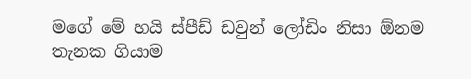මගේ මේ හයි ස්පීඩ් ඩවුන් ලෝඩිං නිසා ඕනම තැනක ගියාම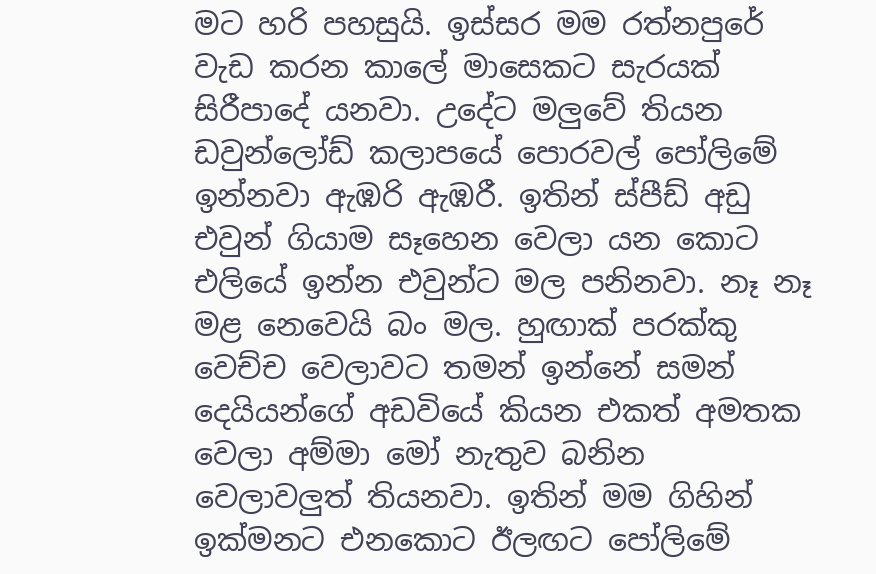මට හරි පහසුයි. ඉස්සර මම රත්නපුරේ වැඩ කරන කාලේ මාසෙකට සැරයක් සිරීපාදේ යනවා. උදේට මලුවේ තියන ඩවුන්ලෝඩ් කලාපයේ පොරවල් පෝලිමේ ඉන්නවා ඇඹරි ඇඹරී. ඉතින් ස්පීඩ් අඩු එවුන් ගියාම සෑහෙන වෙලා යන කොට එලියේ ඉන්න එවුන්ට මල පනිනවා. නෑ නෑ මළ නෙවෙයි බං මල. හුඟාක් පරක්කු වෙච්ච වෙලාවට තමන් ඉන්නේ සමන් දෙයියන්ගේ අඩවියේ කියන එකත් අමතක වෙලා අම්මා මෝ නැතුව බනින වෙලාවලුත් තියනවා. ඉතින් මම ගිහින් ඉක්මනට එනකොට ඊලඟට පෝලිමේ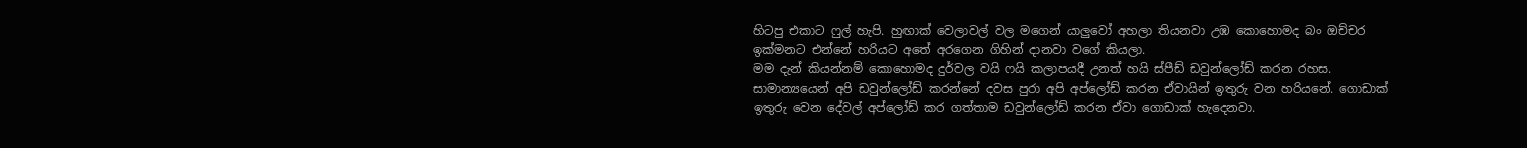හිටපු එකාට ෆුල් හැපි. හුඟාක් වෙලාවල් වල මගෙන් යාලුවෝ අහලා තියනවා උඹ කොහොමද බං ඔච්චර ඉක්මනට එන්නේ හරියට අතේ අරගෙන ගිහින් දානවා වගේ කියලා.
මම දැන් කියන්නම් කොහොමද දුර්වල වයි ෆයි කලාපයදී උනත් හයි ස්පීඩ් ඩවුන්ලෝඩ් කරන රහස. සාමාන්‍යයෙන් අපි ඩවුන්ලෝඩ් කරන්නේ දවස පුරා අපි අප්ලෝඩ් කරන ඒවායින් ඉතුරු වන හරියනේ. ගොඩාක් ඉතුරු වෙන දේවල් අප්ලෝඩ් කර ගත්තාම ඩවුන්ලෝඩ් කරන ඒවා ගොඩාක් හැදෙනවා.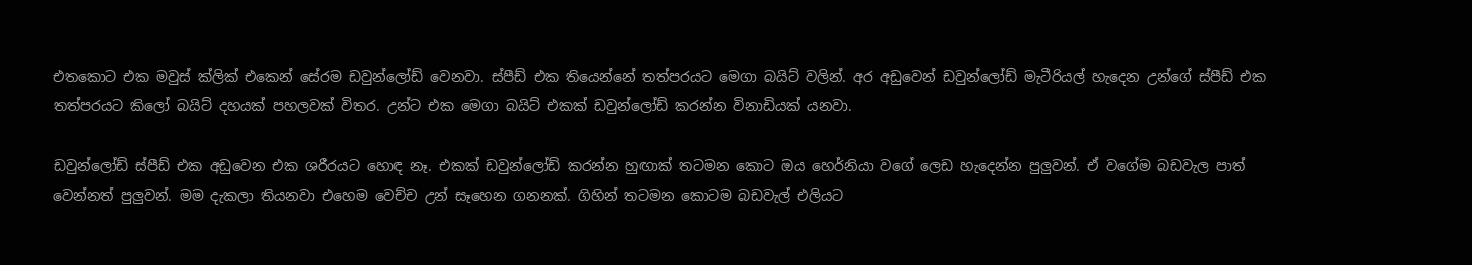එතකොට එක මවුස් ක්ලික් එකෙන් සේරම ඩවුන්ලෝඩ් වෙනවා. ස්පීඩ් එක තියෙන්නේ තත්පරයට මෙගා බයිට් වලින්. අර අඩුවෙන් ඩවුන්ලෝඩ් මැටීරියල් හැදෙන උන්ගේ ස්පීඩ් එක තත්පරයට කිලෝ බයිට් දහයක් පහලවක් විතර. උන්ට එක මෙගා බයිට් එකක් ඩවුන්ලෝඩ් කරන්න විනාඩියක් යනවා.

ඩවුන්ලෝඩ් ස්පීඩ් එක අඩුවෙන එක ශරීරයට හොඳ නෑ. එකක් ඩවුන්ලෝඩ් කරන්න හුඟාක් තටමන කොට ඔය හෙර්නියා වගේ ලෙඩ හැදෙන්න පුලුවන්. ඒ වගේම බඩවැල පාත් වෙන්නත් පුලුවන්. මම දැකලා තියනවා එහෙම වෙච්ච උන් සෑහෙන ගනනක්. ගිහින් තටමන කොටම බඩවැල් එලියට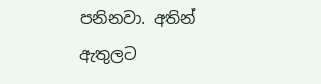පනිනවා. අතින් ඇතුලට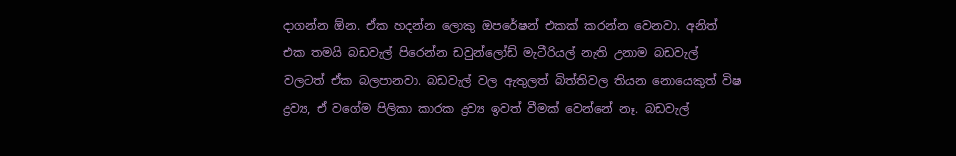දාගන්න ඕන. ඒක හදන්න ලොකු ඔපරේෂන් එකක් කරන්න වෙනවා. අනිත් එක තමයි බඩවැල් පිරෙන්න ඩවුන්ලෝඩ් මැටීරියල් නැති උනාම බඩවැල් වලටත් ඒක බලපානවා. බඩවැල් වල ඇතුලත් බිත්තිවල තියන නොයෙකුත් විෂ ද්‍රව්‍ය, ඒ වගේම පිලිකා කාරක ද්‍රව්‍ය ඉවත් වීමක් වෙන්නේ නෑ. බඩවැල්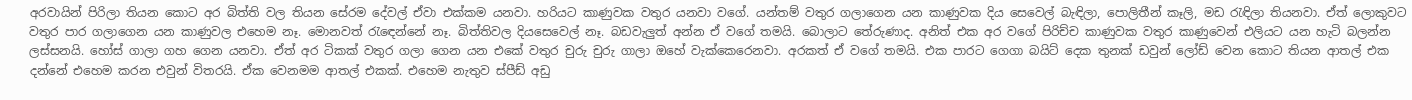අරවායින් පිරිලා තියන කොට අර බිත්ති වල තියන සේරම දේවල් ඒවා එක්කම යනවා. හරියට කාණුවක වතුර යනවා වගේ. යන්තම් වතුර ගලාගෙන යන කාණුවක දිය සෙවෙල් බැඳිලා, පොලිතීන් කෑලි, මඩ රැඳිලා තියනවා. ඒත් ලොකුවට වතුර පාර ගලාගෙන යන කාණුවල එහෙම නෑ. මොනවත් රැඳෙන්නේ නෑ. බිත්තිවල දියසෙවෙල් නෑ. බඩවැලුත් අන්න ඒ වගේ තමයි. බොලාට තේරුණාද. අනිත් එක අර වගේ පිරිච්ච කාණුවක වතුර කාණුවෙන් එලියට යන හැටි බලන්න ලස්සනයි. හෝස් ගාලා ගහ ගෙන යනවා. ඒත් අර ටිකක් වතුර ගලා ගෙන යන එකේ වතුර චුරු චුරු ගාලා ඔහේ වැක්කෙරෙනවා. අරකත් ඒ වගේ තමයි. එක පාරට ගෙගා බයිට් දෙක තුනක් ඩවුන් ලෝඩ් වෙන කොට තියන ආතල් එක දන්නේ එහෙම කරන එවුන් විතරයි. ඒක වෙනමම ආතල් එකක්. එහෙම නැතුව ස්පීඩ් අඩු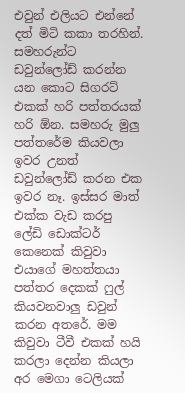එවුන් එලියට එන්නේ දත් මිටි කකා තරහින්.
සමහරුන්ට ඩවුන්ලෝඩ් කරන්න යන කොට සිගරට් එකක් හරි පත්තරයක් හරි ඕන. සමහරු මුලු පත්තරේම කියවලා ඉවර උනත් ඩවුන්ලෝඩ් කරන එක ඉවර නෑ. ඉස්සර මාත් එක්ක වැඩ කරපු ලේඩි ඩොක්ටර් කෙනෙක් කිවුවා එයාගේ මහත්තයා පත්තර දෙකක් ෆුල් කියවනවාලු ඩවුන් කරන අතරේ. මම කිවුවා ටීවී එකක් හයි කරලා දෙන්න කියලා අර මෙගා ටෙලියක්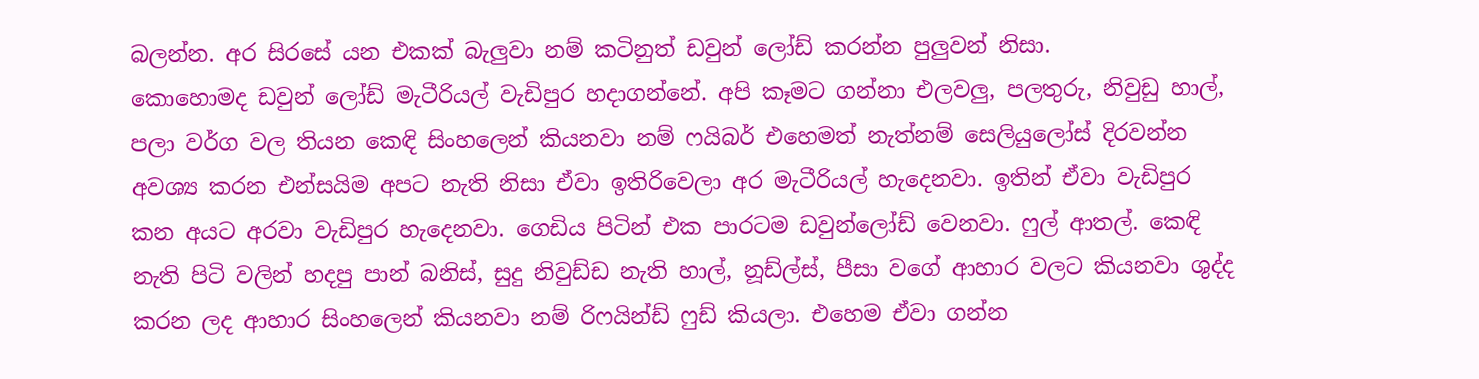බලන්න. අර සිරසේ යන එකක් බැලුවා නම් කටිනුත් ඩවුන් ලෝඩ් කරන්න පුලුවන් නිසා.
කොහොමද ඩවුන් ලෝඩ් මැටීරියල් වැඩිපුර හදාගන්නේ. අපි කෑමට ගන්නා එලවලු, පලතුරු, නිවුඩු හාල්, පලා වර්ග වල තියන කෙඳි සිංහලෙන් කියනවා නම් ෆයිබර් එහෙමත් නැත්නම් සෙලියුලෝස් දිරවන්න අවශ්‍ය කරන එන්සයිම අපට නැති නිසා ඒවා ඉතිරිවෙලා අර මැටීරියල් හැදෙනවා. ඉතින් ඒවා වැඩිපුර කන අයට අරවා වැඩිපුර හැදෙනවා. ගෙඩිය පිටින් එක පාරටම ඩවුන්ලෝඩ් වෙනවා. ෆුල් ආතල්. කෙඳි නැති පිටි වලින් හදපු පාන් බනිස්, සුදු නිවුඩ්ඩ නැති හාල්, නූඩ්ල්ස්, පීසා වගේ ආහාර වලට කියනවා ශුද්ද කරන ලද ආහාර සිංහලෙන් කියනවා නම් රිෆයින්ඩ් ෆුඩ් කියලා. එහෙම ඒවා ගන්න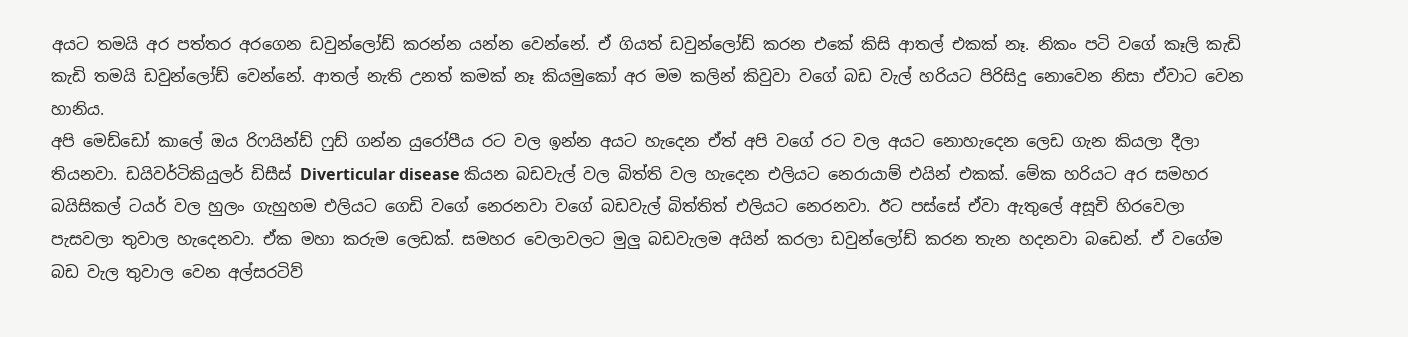අයට තමයි අර පත්තර අරගෙන ඩවුන්ලෝඩ් කරන්න යන්න වෙන්නේ. ඒ ගියත් ඩවුන්ලෝඩ් කරන එකේ කිසි ආතල් එකක් නෑ. නිකං පටි වගේ කෑලි කැඩි කැඩි තමයි ඩවුන්ලෝඩ් වෙන්නේ. ආතල් නැති උනත් කමක් නෑ කියමුකෝ අර මම කලින් කිවුවා වගේ බඩ වැල් හරියට පිරිසිදු නොවෙන නිසා ඒවාට වෙන හානිය.
අපි මෙඩ්ඩෝ කාලේ ඔය රිෆයින්ඩ් ෆුඩ් ගන්න යුරෝපීය රට වල ඉන්න අයට හැදෙන ඒත් අපි වගේ රට වල අයට නොහැදෙන ලෙඩ ගැන කියලා දීලා තියනවා. ඩයිවර්ටිකියුලර් ඩිසීස් Diverticular disease කියන බඩවැල් වල බිත්ති වල හැදෙන එලියට නෙරායාම් එයින් එකක්. මේක හරියට අර සමහර බයිසිකල් ටයර් වල හුලං ගැහුහම එලියට ගෙඩි වගේ නෙරනවා වගේ බඩවැල් බිත්තිත් එලියට නෙරනවා. ඊට පස්සේ ඒවා ඇතුලේ අසූචි හිරවෙලා පැසවලා තුවාල හැදෙනවා. ඒක මහා කරුම ලෙඩක්. සමහර වෙලාවලට මුලු බඩවැලම අයින් කරලා ඩවුන්ලෝඩ් කරන තැන හදනවා බඩෙන්. ඒ වගේම බඩ වැල තුවාල වෙන අල්සරටිව්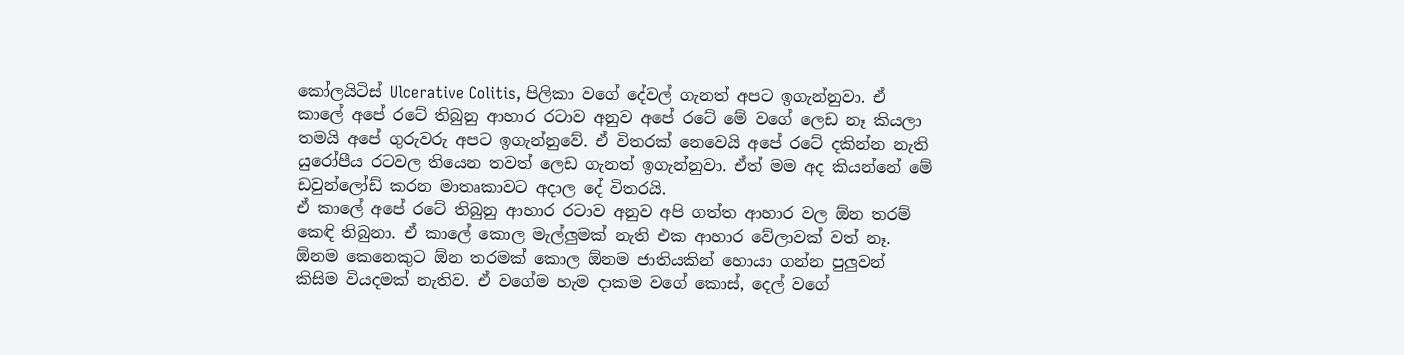කෝලයිටිස් Ulcerative Colitis, පිලිකා වගේ දේවල් ගැනත් අපට ඉගැන්නුවා. ඒ කාලේ අපේ රටේ තිබුනු ආහාර රටාව අනුව අපේ රටේ මේ වගේ ලෙඩ නෑ කියලා තමයි අපේ ගුරුවරු අපට ඉගැන්නුවේ. ඒ විතරක් නෙවෙයි අපේ රටේ දකින්න නැති යුරෝපීය රටවල තියෙන තවත් ලෙඩ ගැනත් ඉගැන්නුවා. ඒත් මම අද කියන්නේ මේ ඩවුන්ලෝඩ් කරන මාතෘකාවට අදාල දේ විතරයි.
ඒ කාලේ අපේ රටේ තිබුනු ආහාර රටාව අනුව අපි ගත්ත ආහාර වල ඕන තරම් කෙඳි තිබුනා. ඒ කාලේ කොල මැල්ලුමක් නැති එක ආහාර වේලාවක් වත් නෑ. ඕනම කෙනෙකුට ඕන තරමක් කොල ඕනම ජාතියකින් හොයා ගන්න පුලුවන් කිසිම වියදමක් නැතිව. ඒ වගේම හැම දාකම වගේ කොස්, දෙල් වගේ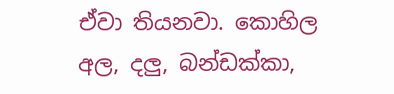ඒවා තියනවා. කොහිල අල, දලු, බන්ඩක්කා,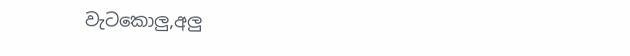වැටකොලු,අලු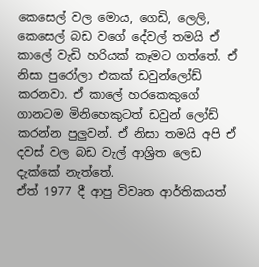කෙසෙල් වල මොය, ගෙඩි, ලෙලි, කෙසෙල් බඩ වගේ දේවල් තමයි ඒ කාලේ වැඩි හරියක් කෑමට ගත්තේ. ඒ නිසා පුරෝලා එකක් ඩවුන්ලෝඩ් කරනවා. ඒ කාලේ හරකෙකුගේ ගානටම මිනිහෙකුටත් ඩවුන් ලෝඩ් කරන්න පුලුවන්. ඒ නිසා තමයි අපි ඒ දවස් වල බඩ වැල් ආශ්‍රිත ලෙඩ දැක්කේ නැත්තේ.
ඒත් 1977 දී ආපු විවෘත ආර්තිකයත්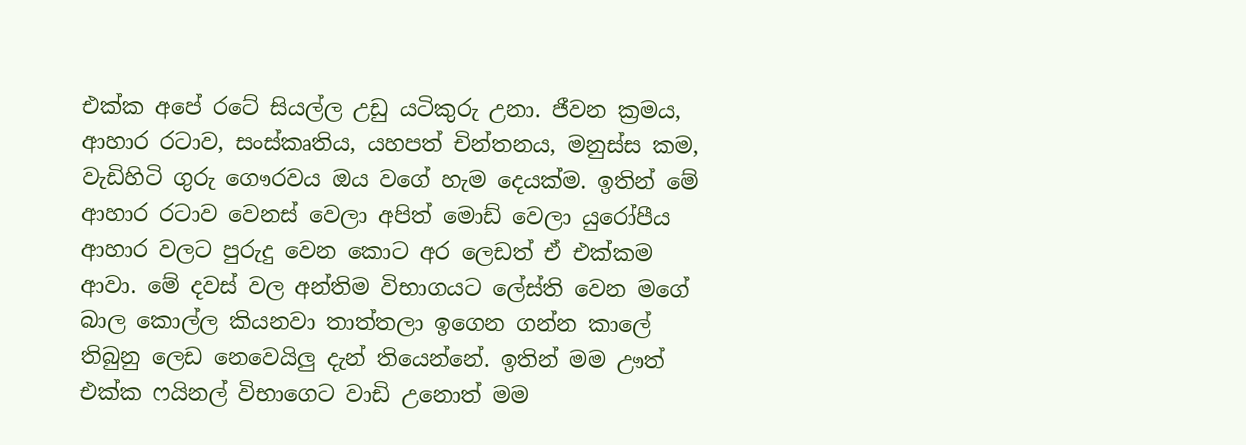එක්ක අපේ රටේ සියල්ල උඩු යටිකුරු උනා. ජීවන ක්‍රමය, ආහාර රටාව, සංස්කෘතිය, යහපත් චින්තනය, මනුස්ස කම, වැඩිහිටි ගුරු ගෞරවය ඔය වගේ හැම දෙයක්ම. ඉතින් මේ ආහාර රටාව වෙනස් වෙලා අපිත් මොඩ් වෙලා යුරෝපීය ආහාර වලට පුරුදු වෙන කොට අර ලෙඩත් ඒ එක්කම ආවා. මේ දවස් වල අන්තිම විභාගයට ලේස්ති වෙන මගේ බාල කොල්ල කියනවා තාත්තලා ඉගෙන ගන්න කාලේ තිබුනු ලෙඩ නෙවෙයිලු දැන් තියෙන්නේ. ඉතින් මම ඌත් එක්ක ෆයිනල් විභාගෙට වාඩි උනොත් මම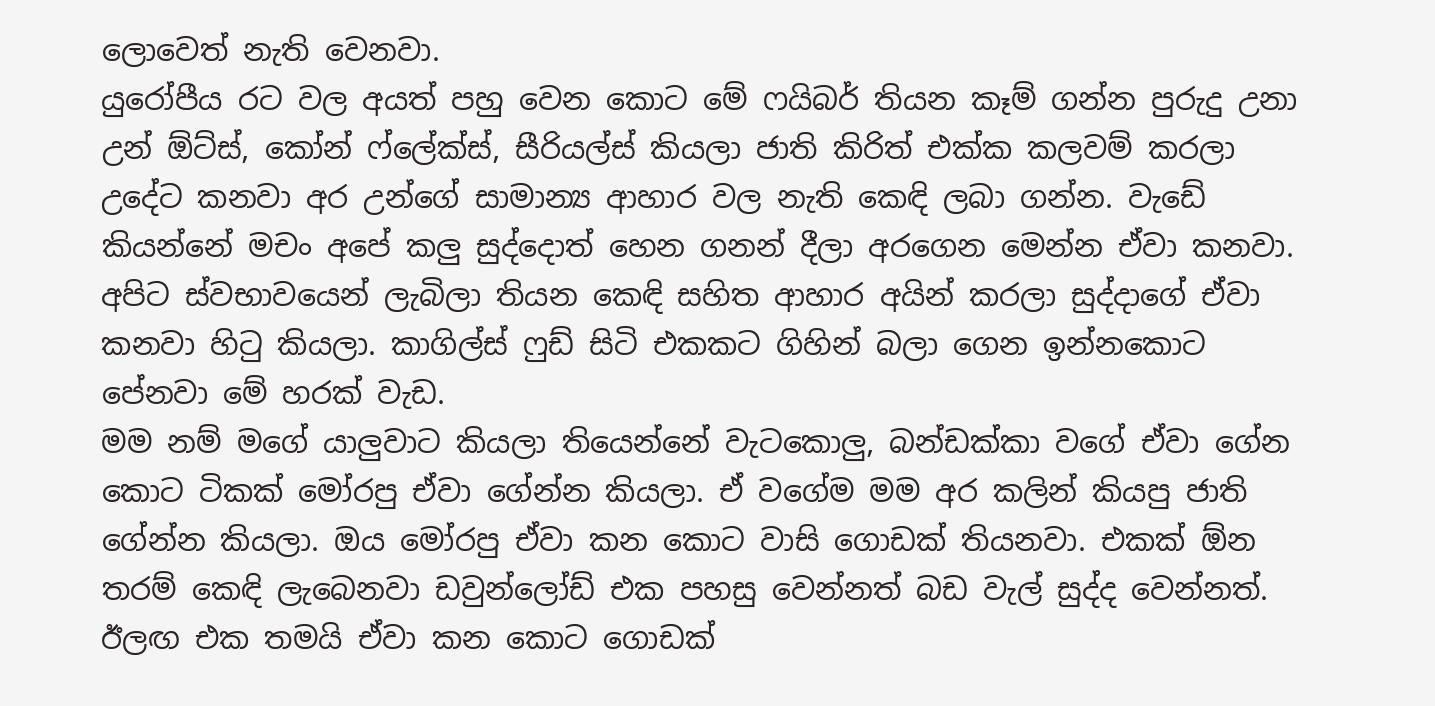ලොවෙත් නැති වෙනවා.
යුරෝපීය රට වල අයත් පහු වෙන කොට මේ ෆයිබර් තියන කෑම් ගන්න පුරුදු උනා උන් ඕට්ස්, කෝන් ෆ්ලේක්ස්, සීරියල්ස් කියලා ජාති කිරිත් එක්ක කලවම් කරලා උදේට කනවා අර උන්ගේ සාමාන්‍ය ආහාර වල නැති කෙඳි ලබා ගන්න. වැඩේ කියන්නේ මචං අපේ කලු සුද්දොත් හෙන ගනන් දීලා අරගෙන මෙන්න ඒවා කනවා. අපිට ස්වභාවයෙන් ලැබිලා තියන කෙඳි සහිත ආහාර අයින් කරලා සුද්දාගේ ඒවා කනවා හිටු කියලා. කාගිල්ස් ෆුඩ් සිටි එකකට ගිහින් බලා ගෙන ඉන්නකොට පේනවා මේ හරක් වැඩ.
මම නම් මගේ යාලුවාට කියලා තියෙන්නේ වැටකොලු, බන්ඩක්කා වගේ ඒවා ගේන කොට ටිකක් මෝරපු ඒවා ගේන්න කියලා. ඒ වගේම මම අර කලින් කියපු ජාති ගේන්න කියලා. ඔය මෝරපු ඒවා කන කොට වාසි ගොඩක් තියනවා. එකක් ඕන තරම් කෙඳි ලැබෙනවා ඩවුන්ලෝඩ් එක පහසු වෙන්නත් බඩ වැල් සුද්ද වෙන්නත්. ඊලඟ එක තමයි ඒවා කන කොට ගොඩක්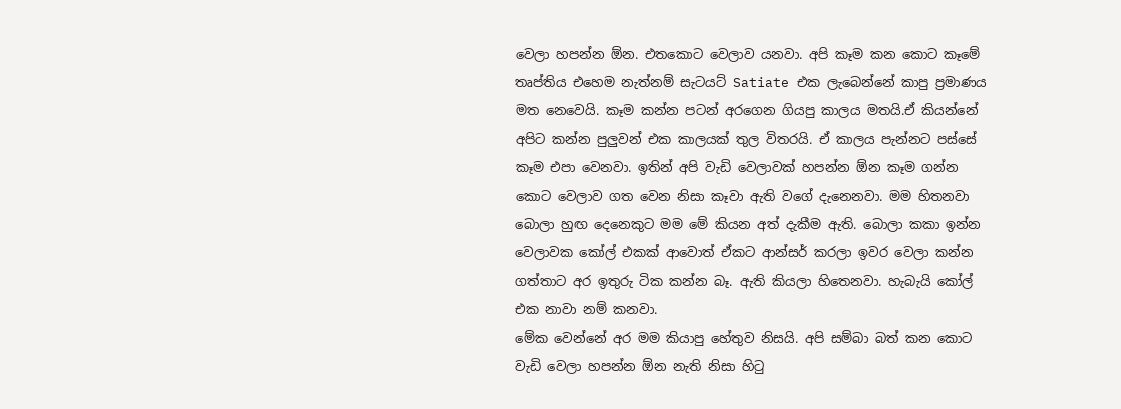වෙලා හපන්න ඕන. එතකොට වෙලාව යනවා. අපි කෑම කන කොට කෑමේ තෘප්තිය එහෙම නැත්නම් සැටයට් Satiate එක ලැබෙන්නේ කාපු ප්‍රමාණය මත නෙවෙයි. කෑම කන්න පටන් අරගෙන ගියපු කාලය මතයි.ඒ කියන්නේ අපිට කන්න පුලුවන් එක කාලයක් තුල විතරයි. ඒ කාලය පැන්නට පස්සේ කෑම එපා වෙනවා. ඉතින් අපි වැඩි වෙලාවක් හපන්න ඕන කෑම ගන්න කොට වෙලාව ගත වෙන නිසා කෑවා ඇති වගේ දැනෙනවා. මම හිතනවා බොලා හුඟ දෙනෙකුට මම මේ කියන අත් දැකීම ඇති. බොලා කකා ඉන්න වෙලාවක කෝල් එකක් ආවොත් ඒකට ආන්සර් කරලා ඉවර වෙලා කන්න ගත්තාට අර ඉතුරු ටික කන්න බෑ. ඇති කියලා හිතෙනවා. හැබැයි කෝල් එක නාවා නම් කනවා.
මේක වෙන්නේ අර මම කියාපු හේතුව නිසයි. අපි සම්බා බත් කන කොට වැඩි වෙලා හපන්න ඕන නැති නිසා හිටු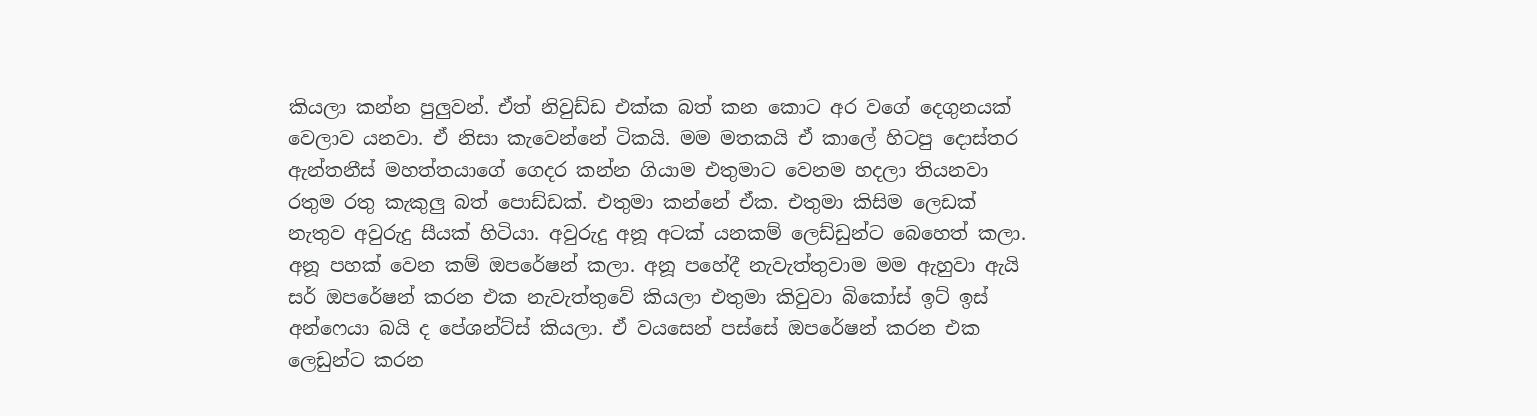කියලා කන්න පුලුවන්. ඒත් නිවුඩ්ඩ එක්ක බත් කන කොට අර වගේ දෙගුනයක් වෙලාව යනවා. ඒ නිසා කැවෙන්නේ ටිකයි. මම මතකයි ඒ කාලේ හිටපු දොස්තර ඇන්තනීස් මහත්තයාගේ ගෙදර කන්න ගියාම එතුමාට වෙනම හදලා තියනවා රතුම රතු කැකුලු බත් පොඩ්ඩක්. එතුමා කන්නේ ඒක. එතුමා කිසිම ලෙඩක් නැතුව අවුරුදු සීයක් හිටියා. අවුරුදු අනූ අටක් යනකම් ලෙඩ්ඩුන්ට බෙහෙත් කලා. අනූ පහක් වෙන කම් ඔපරේෂන් කලා. අනූ පහේදී නැවැත්තුවාම මම ඇහුවා ඇයි සර් ඔපරේෂන් කරන එක නැවැත්තුවේ කියලා එතුමා කිවුවා බිකෝස් ඉට් ඉස් අන්ෆෙයා බයි ද පේශන්ට්ස් කියලා. ඒ වයසෙන් පස්සේ ඔපරේෂන් කරන එක ලෙඩුන්ට කරන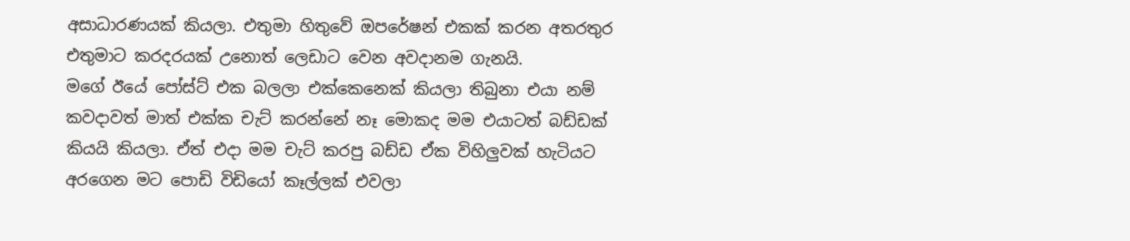අසාධාරණයක් කියලා. එතුමා හිතුවේ ඔපරේෂන් එකක් කරන අතරතුර එතුමාට කරදරයක් උනොත් ලෙඩාට වෙන අවදානම ගැනයි.
මගේ ඊයේ පෝස්ට් එක බලලා එක්කෙනෙක් කියලා තිබුනා එයා නම් කවදාවත් මාත් එක්ක චැට් කරන්නේ නෑ මොකද මම එයාටත් බඩ්ඩක් කියයි කියලා. ඒත් එදා මම චැට් කරපු බඩ්ඩ ඒක විහිලුවක් හැටියට අරගෙන මට පොඩි විඩියෝ කෑල්ලක් එවලා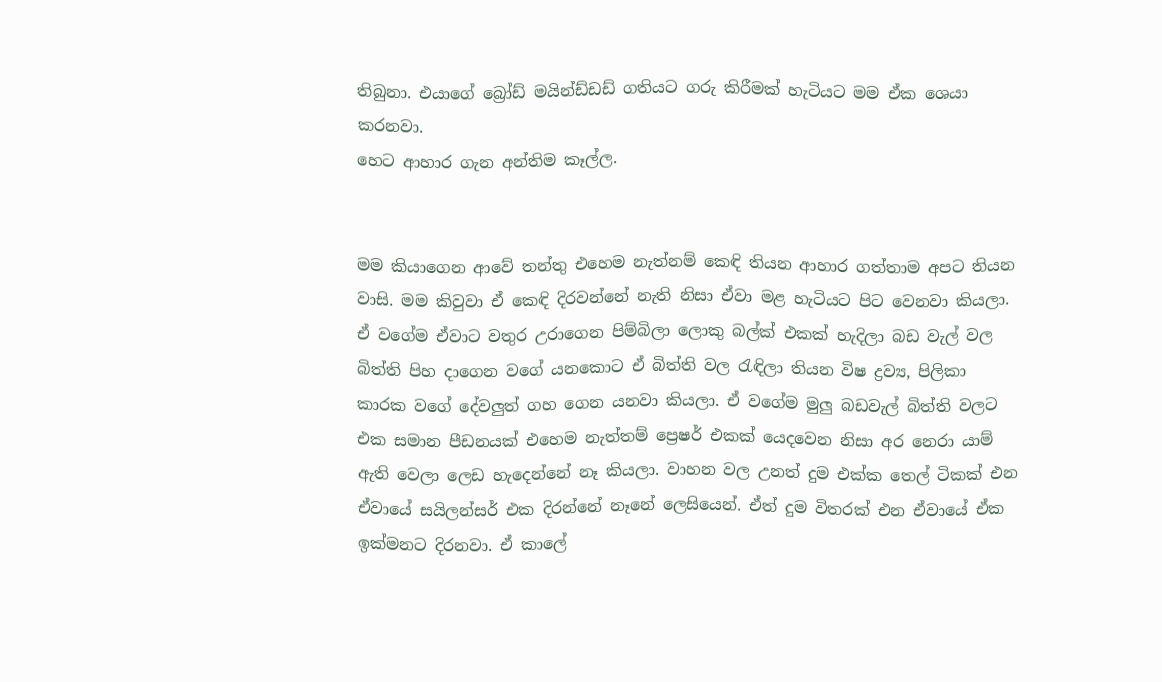තිබුනා. එයාගේ බ්‍රෝඩ් මයින්ඩ්ඩඩ් ගතියට ගරු කිරීමක් හැටියට මම ඒක ශෙයා කරනවා.
හෙට ආහාර ගැන අන්තිම කෑල්ල.


මම කියාගෙන ආවේ තන්තු එහෙම නැත්නම් කෙඳි තියන ආහාර ගත්තාම අපට තියන වාසි. මම කිවුවා ඒ කෙඳි දිරවන්නේ නැති නිසා ඒවා මළ හැටියට පිට වෙනවා කියලා. ඒ වගේම ඒවාට වතුර උරාගෙන පිම්බිලා ලොකු බල්ක් එකක් හැදිලා බඩ වැල් වල බිත්ති පිහ දාගෙන වගේ යනකොට ඒ බිත්ති වල රැඳිලා තියන විෂ ද්‍රව්‍ය, පිලිකා කාරක වගේ දේවලුත් ගහ ගෙන යනවා කියලා. ඒ වගේම මුලු බඩවැල් බිත්ති වලට එක සමාන පීඩනයක් එහෙම නැත්තම් ප්‍රෙෂර් එකක් යෙදවෙන නිසා අර නෙරා යාම් ඇති වෙලා ලෙඩ හැදෙන්නේ නෑ කියලා. වාහන වල උනත් දුම එක්ක තෙල් ටිකක් එන ඒවායේ සයිලන්සර් එක දිරන්නේ නෑනේ ලෙසියෙන්. ඒත් දුම විතරක් එන ඒවායේ ඒක ඉක්මනට දිරනවා. ඒ කාලේ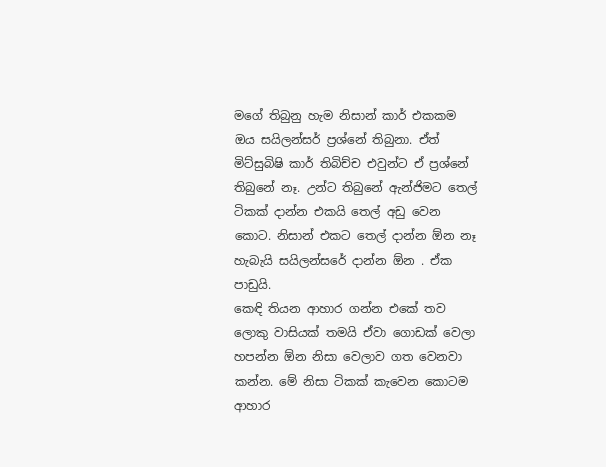මගේ තිබුනු හැම නිසාන් කාර් එකකම ඔය සයිලන්සර් ප්‍රශ්නේ තිබුනා. ඒත් මිට්සුබිෂි කාර් තිබිච්ච එවුන්ට ඒ ප්‍රශ්නේ තිබුනේ නෑ. උන්ට තිබුනේ ඇන්ජිමට තෙල් ටිකක් දාන්න එකයි තෙල් අඩු වෙන කොට. නිසාන් එකට තෙල් දාන්න ඕන නෑ හැබැයි සයිලන්සරේ දාන්න ඕන . ඒක පාඩුයි.
කෙඳි තියන ආහාර ගන්න එකේ තව ලොකු වාසියක් තමයි ඒවා ගොඩක් වෙලා හපන්න ඕන නිසා වෙලාව ගත වෙනවා කන්න. මේ නිසා ටිකක් කැවෙන කොටම ආහාර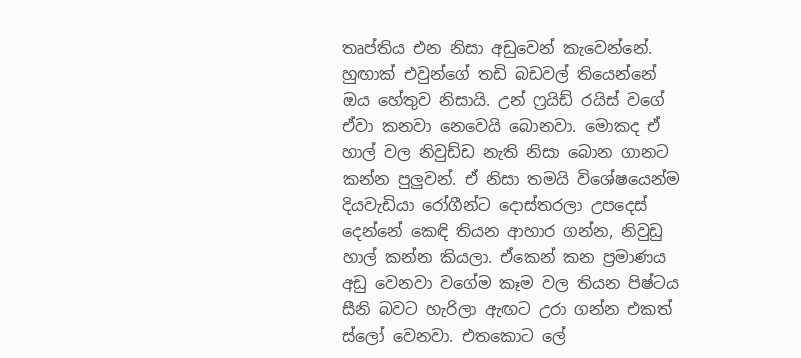තෘප්තිය එන නිසා අඩුවෙන් කැවෙන්නේ. හුඟාක් එවුන්ගේ තඩි බඩවල් තියෙන්නේ ඔය හේතුව නිසායි. උන් ෆ්‍රයිඩ් රයිස් වගේ ඒවා කනවා නෙවෙයි බොනවා. මොකද ඒ හාල් වල නිවුඩ්ඩ නැති නිසා බොන ගානට කන්න පුලුවන්. ඒ නිසා තමයි විශේෂයෙන්ම දියවැඩියා රෝගීන්ට දොස්තරලා උපදෙස් දෙන්නේ කෙඳි තියන ආහාර ගන්න, නිවුඩු හාල් කන්න කියලා. ඒකෙන් කන ප්‍රමාණය අඩු වෙනවා වගේම කෑම වල තියන පිෂ්ටය සීනි බවට හැරිලා ඇඟට උරා ගන්න එකත් ස්ලෝ වෙනවා. එතකොට ලේ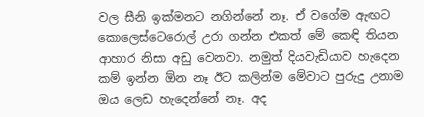වල සීනි ඉක්මනට නගින්නේ නෑ. ඒ වගේම ඇඟට කොලෙස්ටෙරොල් උරා ගන්න එකත් මේ කෙඳි තියන ආහාර නිසා අඩු වෙනවා. නමුත් දියවැඩියාව හැදෙන කම් ඉන්න ඕන නෑ ඊට කලින්ම මේවාට පුරුදු උනාම ඔය ලෙඩ හැදෙන්නේ නෑ. අද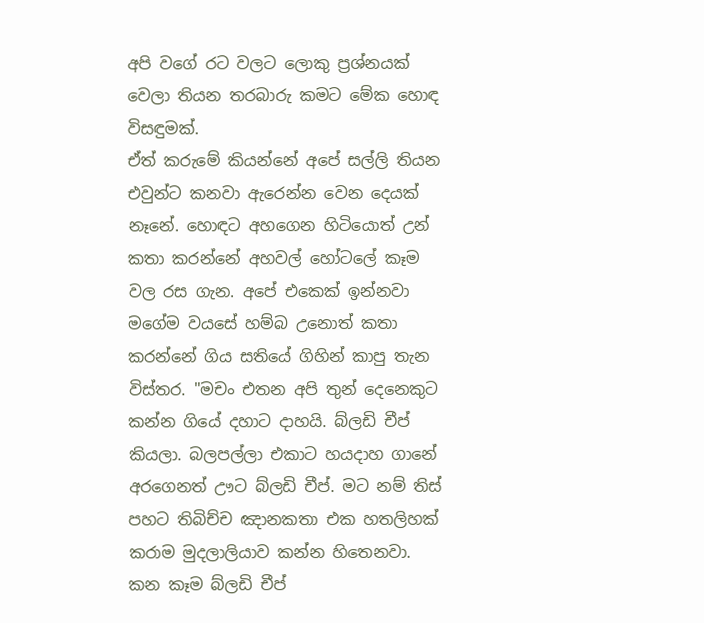අපි වගේ රට වලට ලොකු ප්‍රශ්නයක් වෙලා තියන තරබාරු කමට මේක හොඳ විසඳුමක්.
ඒත් කරුමේ කියන්නේ අපේ සල්ලි තියන එවුන්ට කනවා ඇරෙන්න වෙන දෙයක් නෑනේ. හොඳට අහගෙන හිටියොත් උන් කතා කරන්නේ අහවල් හෝටලේ කෑම වල රස ගැන. අපේ එකෙක් ඉන්නවා මගේම වයසේ හම්බ උනොත් කතා කරන්නේ ගිය සතියේ ගිහින් කාපු තැන විස්තර. "මචං එතන අපි තුන් දෙනෙකුට කන්න ගියේ දහාට දාහයි. බ්ලඩි චීප් කියලා. බලපල්ලා එකාට හයදාහ ගානේ අරගෙනත් ඌට බ්ලඩි චීප්. මට නම් තිස් පහට තිබිච්ච ඤානකතා එක හතලිහක් කරාම මුදලාලියාව කන්න හිතෙනවා. කන කෑම බ්ලඩි චීප්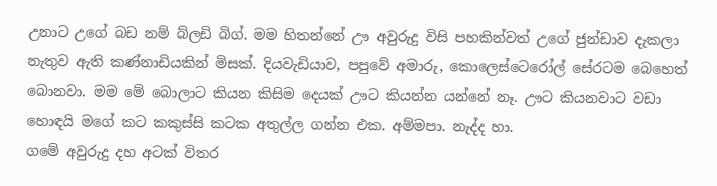උනාට උගේ බඩ නම් බ්ලඩි බිග්. මම හිතන්නේ ඌ අවුරුදු විසි පහකින්වත් උගේ ජුන්ඩාව දැකලා නැතුව ඇති කණ්නාඩියකින් මිසක්. දියවැඩියාව, පපුවේ අමාරු, කොලෙස්ටෙරෝල් සේරටම බෙහෙත් බොනවා. මම මේ බොලාට කියන කිසිම දෙයක් ඌට කියන්න යන්නේ නෑ. ඌට කියනවාට වඩා හොඳයි මගේ කට කකුස්සි කටක අතුල්ල ගන්න එක. අම්මපා. නැද්ද හා.
ගමේ අවුරුදු දහ අටක් විතර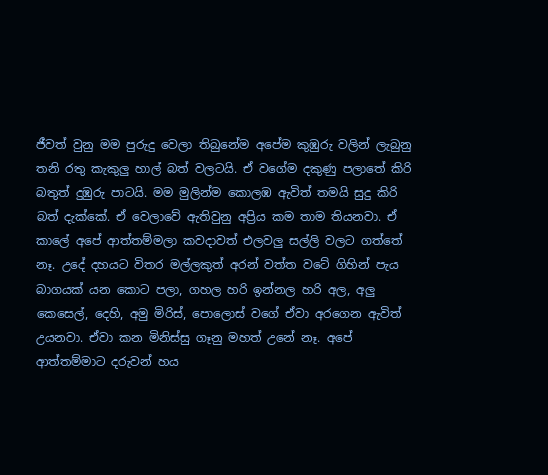ජීවත් වුනු මම පුරුදු වෙලා තිබුනේම අපේම කුඹුරු වලින් ලැබුනු තනි රතු කැකුලු හාල් බත් වලටයි. ඒ වගේම දකුණු පලාතේ කිරි බතුත් දුඹුරු පාටයි. මම මුලින්ම කොලඹ ඇවිත් තමයි සුදු කිරි බත් දැක්කේ. ඒ වෙලාවේ ඇතිවුනු අප්‍රිය කම තාම තියනවා. ඒ කාලේ අපේ ආත්තම්මලා කවදාවත් එලවලු සල්ලි වලට ගත්තේ නෑ. උදේ දහයට විතර මල්ලකුත් අරන් වත්ත වටේ ගිහින් පැය බාගයක් යන කොට පලා, ගහල හරි ඉන්නල හරි අල, අලු කෙසෙල්, දෙහි, අමු මිරිස්, පොලොස් වගේ ඒවා අරගෙන ඇවිත් උයනවා. ඒවා කන මිනිස්සු ගෑනු මහත් උනේ නෑ. අපේ ආත්තම්මාට දරුවන් හය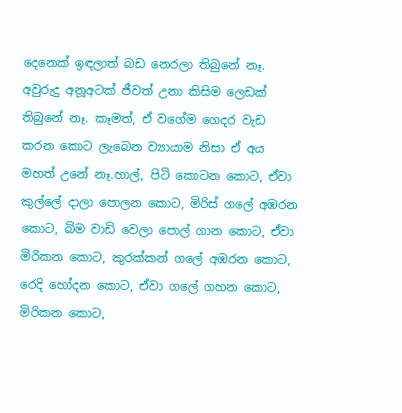දෙනෙක් ඉඳලාත් බඩ නෙරලා තිබුනේ නෑ. අවුරුදු අනූඅටක් ජීවත් උනා කිසිම ලෙඩක් තිබුනේ නෑ. කෑමත්, ඒ වගේම ගෙදර වැඩ කරන කොට ලැබෙන ව්‍යායාම නිසා ඒ අය මහත් උනේ නෑ.හාල්, පිටි කොටන කොට, ඒවා කුල්ලේ දාලා පොලන කොට, මිරිස් ගලේ අඹරන කොට, බිම වාඩි වෙලා පොල් ගාන කොට, ඒවා මිරිකන කොට, කුරක්කන් ගලේ අඹරන කොට, රෙදි හෝදන කොට, ඒවා ගලේ ගහන කොට, මිරිකන කොට,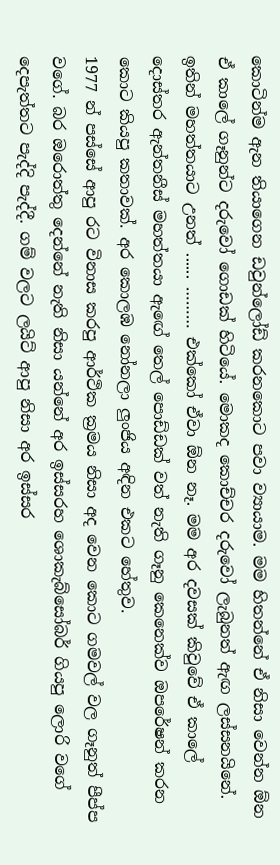කොටින්ම ඇන තියාගෙන ඩවුන්ලෝඩ් කරනකොට පවා ව්‍යායාම. මම හිතන්නේ ඒ නිසා වෙන්න ඕන ඒ කාලේ ගෑනුන්ට දරුවෝ ගොඩක් හිටියේ. මොකද කොච්චර දරුවෝ ලැබුනත් ඇඟ ලස්සනයිනේ. ඉතින් මහත්තයාට උනත් ...... ……… එක්කෝ ඒවා ඕන නෑ. මම අර දවසක් කිවුවේ ඒ කාලේ දොස්තර ඇන්තනීස් මහත්තයා ඇඟේ තෙල් පොඩ්ඩක් වත් නැති ගෑනු කෙනෙක්ව ඔපරේෂන් කරන කොට කියපු කතාවක්. අර කොලඹ නෝනලා ලුංජිය අඳින එකට හේතුව.
1977 න් පස්සේ ආපු රට විනාස කරපු ආර්ථික ක්‍රමය නිසා අද වෙන කොට ගමවල් වල ගෑනුත් පීප්ප වගේ. බර ඔරොත්තු දෙන්නේ නැති නිසා යන්නේ අර ඉස්සරහ ශොකැබ්සෝබර් ගියපු ලොරි වගේ දෙපැත්තට පැද්දි පැද්දී. ගම් වලට ලයිට් ආපු නිසා අර ඉස්සර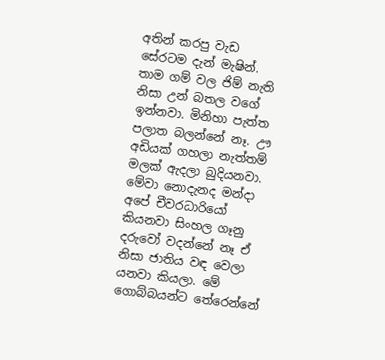අතින් කරපු වැඩ සේරටම දැන් මැෂින්. තාම ගම් වල ජිම් නැති නිසා උන් බතල වගේ ඉන්නවා. මිනිහා පැත්ත පලාත බලන්නේ නෑ. ඌ අඩියක් ගහලා නැත්තම් මලක් ඇදලා බුදියනවා. මේවා නොදැනද මන්දා අපේ චීවරධාරියෝ කියනවා සිංහල ගෑනු දරුවෝ වදන්නේ නෑ ඒ නිසා ජාතිය වඳ වෙලා යනවා කියලා. මේ ගොබ්බයන්ට තේරෙන්නේ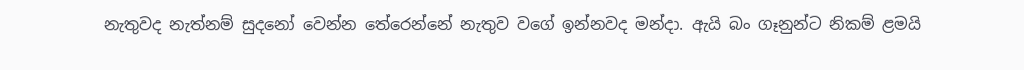නැතුවද නැත්නම් සුදනෝ වෙන්න තේරෙන්නේ නැතුව වගේ ඉන්නවද මන්දා. ඇයි බං ගෑනුන්ට නිකම් ළමයි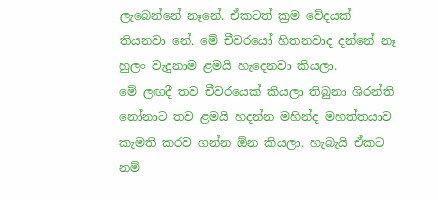ලැබෙන්නේ නෑනේ. ඒකටත් ක්‍රම වේදයක් තියනවා නේ. මේ චීවරයෝ හිතනවාද දන්නේ නෑ හුලං වැදුනාම ළමයි හැදෙනවා කියලා.
මේ ලඟදී තව චීවරයෙක් කියලා තිබුනා ශිරන්ති නෝනාට තව ළමයි හදන්න මහින්ද මහත්තයාව කැමති කරව ගන්න ඕන කියලා. හැබැයි ඒකට නම්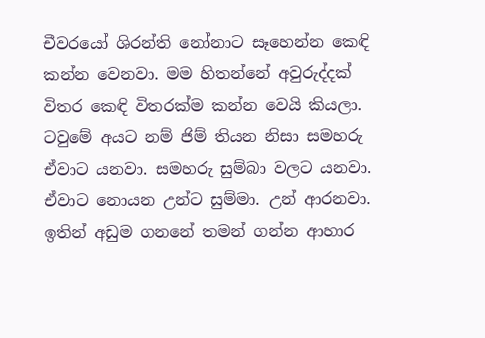චීවරයෝ ශිරන්ති නෝනාට සෑහෙන්න කෙඳි කන්න වෙනවා. මම හිතන්නේ අවුරුද්දක් විතර කෙඳි විතරක්ම කන්න වෙයි කියලා. ටවුමේ අයට නම් ජිම් තියන නිසා සමහරු ඒවාට යනවා. සමහරු සුම්බා වලට යනවා. ඒවාට නොයන උන්ට සුම්මා. උන් ආරනවා. ඉතින් අඩුම ගනනේ තමන් ගන්න ආහාර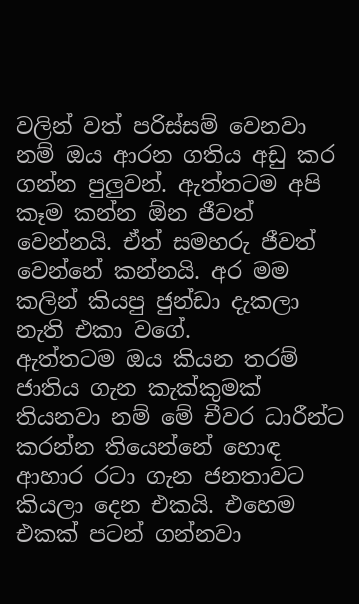වලින් වත් පරිස්සම් වෙනවා නම් ඔය ආරන ගතිය අඩු කර ගන්න පුලුවන්. ඇත්තටම අපි කෑම කන්න ඕන ජීවත් වෙන්නයි. ඒත් සමහරු ජීවත් වෙන්නේ කන්නයි. අර මම කලින් කියපු ජුන්ඩා දැකලා නැති එකා වගේ.
ඇත්තටම ඔය කියන තරම් ජාතිය ගැන කැක්කුමක් තියනවා නම් මේ චීවර ධාරීන්ට කරන්න තියෙන්නේ හොඳ ආහාර රටා ගැන ජනතාවට කියලා දෙන එකයි. එහෙම එකක් පටන් ගන්නවා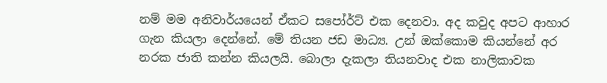නම් මම අනිවාර්යයෙන් ඒකට සපෝර්ට් එක දෙනවා. අද කවුද අපට ආහාර ගැන කියලා දෙන්නේ. මේ තියන ජඩ මාධ්‍ය. උන් ඔක්කොම කියන්නේ අර නරක ජාති කන්න කියලයි. බොලා දැකලා තියනවාද එක නාලිකාවක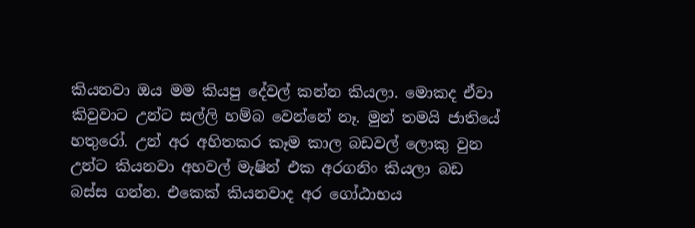කියනවා ඔය මම කියපු දේවල් කන්න කියලා. මොකද ඒවා කිවුවාට උන්ට සල්ලි හම්බ වෙන්නේ නෑ. මුන් තමයි ජාතියේ හතුරෝ. උන් අර අහිතකර කෑම කාල බඩවල් ලොකු වුන උන්ට කියනවා අහවල් මැෂින් එක අරගනිං කියලා බඩ බස්ස ගන්න. එකෙක් කියනවාද අර ගෝඨාභය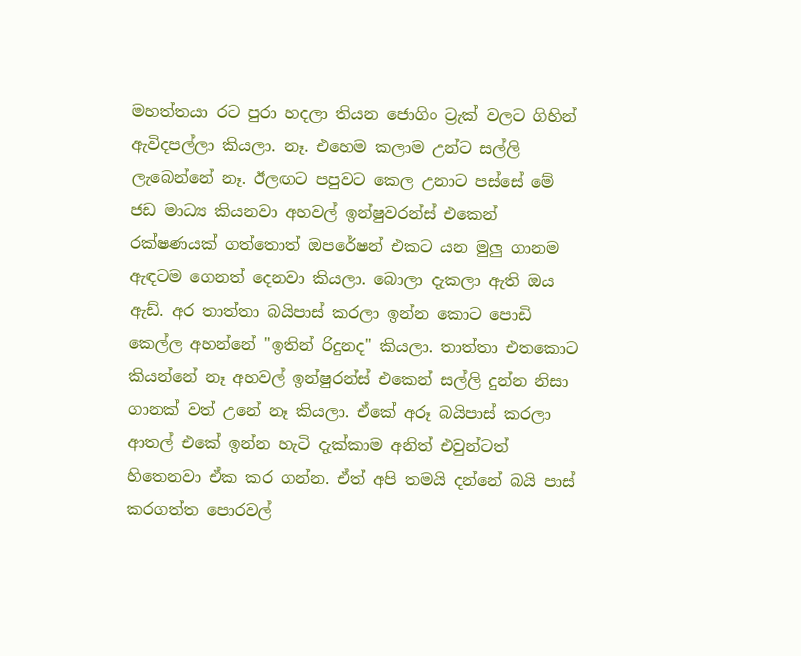මහත්තයා රට පුරා හදලා තියන ජොගිං ට්‍රැක් වලට ගිහින් ඇවිදපල්ලා කියලා. නෑ. එහෙම කලාම උන්ට සල්ලි ලැබෙන්නේ නෑ. ඊලඟට පපුවට කෙල උනාට පස්සේ මේ ජඩ මාධ්‍ය කියනවා අහවල් ඉන්ෂුවරන්ස් එකෙන් රක්ෂණයක් ගත්තොත් ඔපරේෂන් එකට යන මුලු ගානම ඇඳටම ගෙනත් දෙනවා කියලා. බොලා දැකලා ඇති ඔය ඇඩ්. අර තාත්තා බයිපාස් කරලා ඉන්න කොට පොඩි කෙල්ල අහන්නේ "ඉතින් රිදුනද" කියලා. තාත්තා එතකොට කියන්නේ නෑ අහවල් ඉන්ෂුරන්ස් එකෙන් සල්ලි දුන්න නිසා ගානක් වත් උනේ නෑ කියලා. ඒකේ අරූ බයිපාස් කරලා ආතල් එකේ ඉන්න හැටි දැක්කාම අනිත් එවුන්ටත් හිතෙනවා ඒක කර ගන්න. ඒත් අපි තමයි දන්නේ බයි පාස් කරගත්ත පොරවල්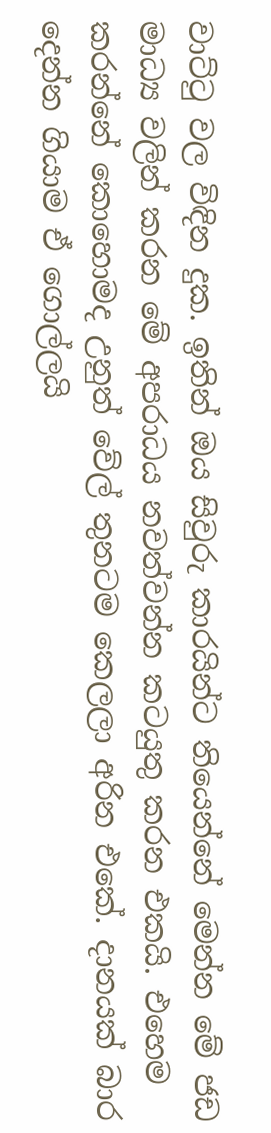වාට්ටු වල විඳින දුක. ඉතින් ඔය සිවුරු කාරයින්ට තියෙන්නේ මෙන්න මේ ජඩ මාධ්‍ය වලින් කරන මේ අපරාධය නවත්වන්න කටයුතු කරන එකයි. එහෙම කරන්නේ කොහොමද උනුත් වේල් තුනටම කෙලලා අරින එකේ. දානයක් බාර දෙන්න ගියාම ඒ ගොල්ලයි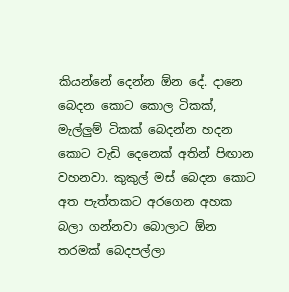කියන්නේ දෙන්න ඕන දේ. දානෙ බෙදන කොට කොල ටිකක්, මැල්ලුම් ටිකක් බෙදන්න හදන කොට වැඩි දෙනෙක් අතින් පිඟාන වහනවා. කුකුල් මස් බෙදන කොට අත පැත්තකට අරගෙන අහක බලා ගන්නවා බොලාට ඕන තරමක් බෙදපල්ලා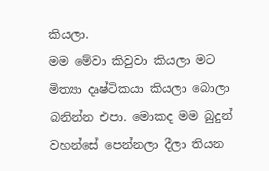කියලා.
මම මේවා කිවුවා කියලා මට මිත්‍යා දෘෂ්ටිකයා කියලා බොලා බනින්න එපා. මොකද මම බුදුන් වහන්සේ පෙන්නලා දීලා තියන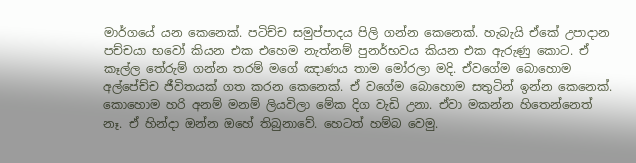මාර්ගයේ යන කෙනෙක්. පටිච්ච සමුප්පාදය පිලි ගන්න කෙනෙක්. හැබැයි ඒකේ උපාදාන පච්චයා භවෝ කියන එක එහෙම නැත්නම් පුනර්භවය කියන එක ඇරුණු කොට. ඒ කෑල්ල තේරුම් ගන්න තරම් මගේ ඤාණය තාම මෝරලා මදි. ඒවගේම බොහොම අල්පේච්ච ජීවිතයක් ගත කරන කෙනෙක්. ඒ වගේම බොහොම සතුටින් ඉන්න කෙනෙක්.
කොහොම හරි අනම් මනම් ලියවිලා මේක දිග වැඩි උනා. ඒවා මකන්න හිතෙන්නෙත් නෑ. ඒ හින්දා ඔන්න ඔහේ තිබුනාවේ. හෙටත් හම්බ වෙමු.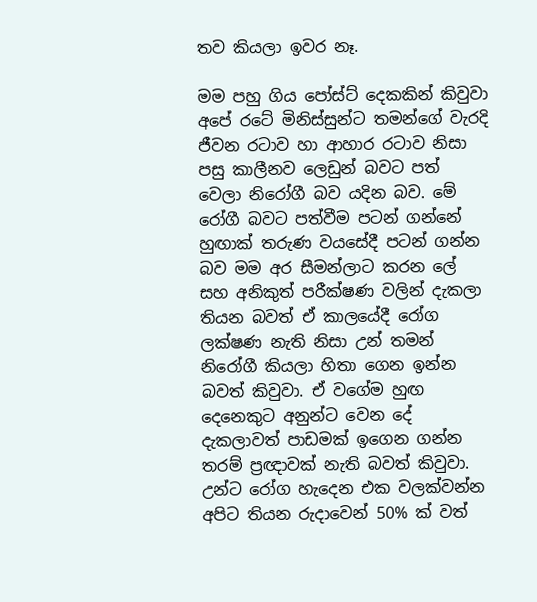තව කියලා ඉවර නෑ.

මම පහු ගිය පෝස්ට් දෙකකින් කිවුවා අපේ රටේ මිනිස්සුන්ට තමන්ගේ වැරදි ජීවන රටාව හා ආහාර රටාව නිසා පසු කාලීනව ලෙඩුන් බවට පත් වෙලා නිරෝගී බව යදින බව. මේ රෝගී බවට පත්වීම පටන් ගන්නේ හුඟාක් තරුණ වයසේදී පටන් ගන්න බව මම අර සීමන්ලාට කරන ලේ සහ අනිකුත් පරීක්ෂණ වලින් දැකලා තියන බවත් ඒ කාලයේදී රෝග ලක්ෂණ නැති නිසා උන් තමන් නිරෝගී කියලා හිතා ගෙන ඉන්න බවත් කිවුවා. ඒ වගේම හුඟ දෙනෙකුට අනුන්ට වෙන දේ දැකලාවත් පාඩමක් ඉගෙන ගන්න තරම් ප්‍රඥාවක් නැති බවත් කිවුවා. උන්ට රෝග හැදෙන එක වලක්වන්න අපිට තියන රුදාවෙන් 50% ක් වත්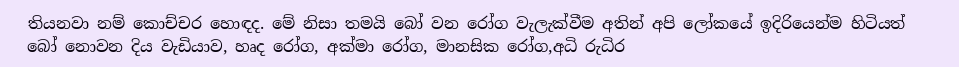තියනවා නම් කොච්චර හොඳද. මේ නිසා තමයි බෝ වන රෝග වැලැක්වීම අතින් අපි ලෝකයේ ඉදිරියෙන්ම හිටියත් බෝ නොවන දිය වැඩියාව, හෘද රෝග, අක්මා රෝග, මානසික රෝග,අධි රුධිර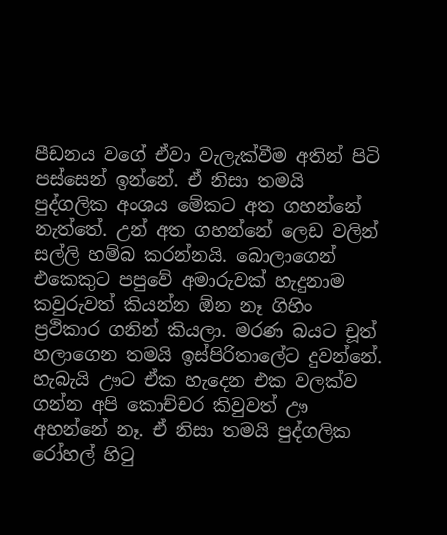පීඩනය වගේ ඒවා වැලැක්වීම අතින් පිටි පස්සෙන් ඉන්නේ. ඒ නිසා තමයි පුද්ගලික අංශය මේකට අත ගහන්නේ නැත්තේ. උන් අත ගහන්නේ ලෙඩ වලින් සල්ලි හම්බ කරන්නයි. බොලාගෙන් එකෙකුට පපුවේ අමාරුවක් හැදුනාම කවුරුවත් කියන්න ඕන නෑ ගිහිං ප්‍රථිකාර ගනින් කියලා. මරණ බයට චූත් හලාගෙන තමයි ඉස්පිරිතාලේට දුවන්නේ. හැබැයි ඌට ඒක හැදෙන එක වලක්ව ගන්න අපි කොච්චර කිවුවත් ඌ අහන්නේ නෑ. ඒ නිසා තමයි පුද්ගලික රෝහල් හිටු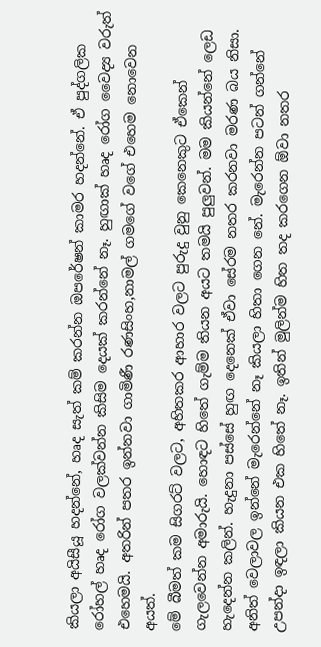කියලා අයිසීයූ හදන්නේ, හෘද සැත් කම් කරන්න ඔපරේෂන් කාමර හදන්නේ. ඒ පුද්ගලික රෝහල් හෘද රෝග වලක්වන්න කිසිම දෙයක් කරන්නේ නෑ. හුඟාක් හෘද රෝග වෛද්‍ය වරුත් එහෙමයි. අතරින් පතර ඉන්නවා ගාමිණී රණසිංහ,නාමල් ගමගේ වගේ එහෙම නොවෙන අයත්.
මේ බීමත් කම සිගරට් වලට, අහිතකර ආහාර වලට පුරුදු වුනු කෙනෙකුට ඒකෙන් ගැලවෙන්න අමාරුයි. හොඳට හිතේ ගැම්ම තියන අයට තමයි පුලුවන්. මම කියන්නේ ලෙඩ හැදෙන්න කලින්. හැදුනා පස්සේ හුඟ දෙනෙක් ඒවා සේරම නතර කරනවා මරණ බය නිසා. අනිත් වෙලාවල ඉන්නේ මැරෙන්නේ නෑ කියලා හිතා ගෙන නේ. මැරෙන්න පටන් ගන්නේ උපන්දා ඉඳලා කියන එක හිතේ නෑ. ඉතින් මුලින්ම හිත තද කරගෙන ඕවා නතර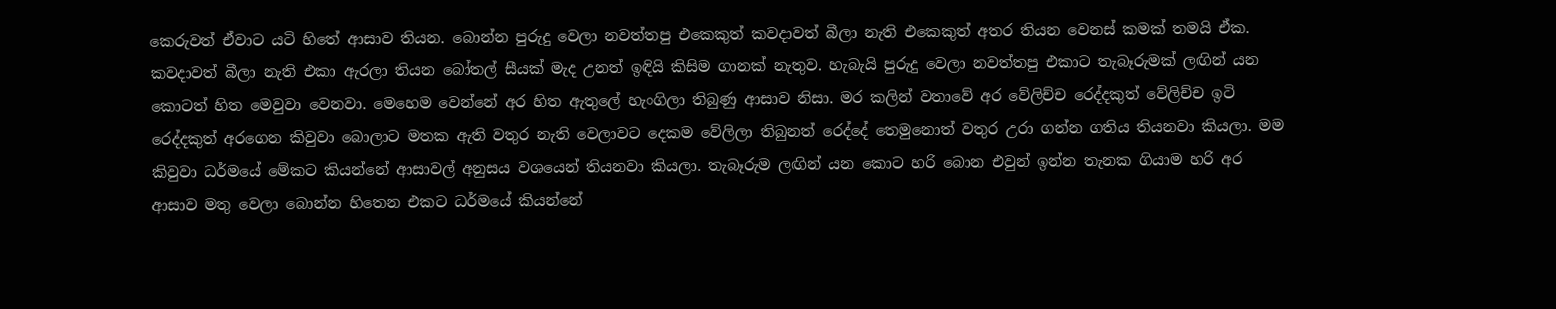කෙරුවත් ඒවාට යටි හිතේ ආසාව තියන. බොන්න පුරුදු වෙලා නවත්තපු එකෙකුත් කවදාවත් බීලා නැති එකෙකුත් අතර තියන වෙනස් කමක් තමයි ඒක. කවදාවත් බීලා නැති එකා ඇරලා තියන බෝතල් සීයක් මැද උනත් ඉඳියි කිසිම ගානක් නැතුව. හැබැයි පුරුදු වෙලා නවත්තපු එකාට තැබෑරුමක් ලඟින් යන කොටත් හිත මෙවුවා වෙනවා. මෙහෙම වෙන්නේ අර හිත ඇතුලේ හැංගිලා තිබුණු ආසාව නිසා. මර කලින් වතාවේ අර වේලිච්ච රෙද්දකුත් වේලිච්ච ඉටි රෙද්දකුත් අරගෙන කිවුවා බොලාට මතක ඇති වතුර නැති වෙලාවට දෙකම වේලිලා තිබුනත් රෙද්දේ තෙමුනොත් වතුර උරා ගන්න ගතිය තියනවා කියලා. මම කිවුවා ධර්මයේ මේකට කියන්නේ ආසාවල් අනුසය වශයෙන් තියනවා කියලා. තැබෑරුම ලඟින් යන කොට හරි බොන එවුන් ඉන්න තැනක ගියාම හරි අර ආසාව මතු වෙලා බොන්න හිතෙන එකට ධර්මයේ කියන්නේ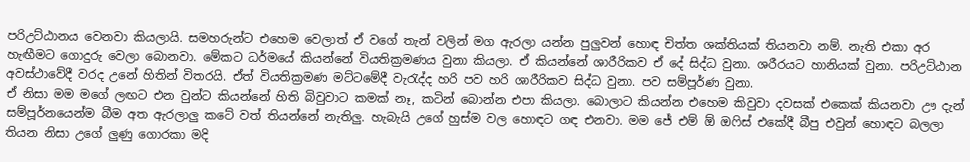පරිඋට්ඨානය වෙනවා කියලායි. සමහරුන්ට එහෙම වෙලාත් ඒ වගේ තැන් වලින් මග ඇරලා යන්න පුලුවන් හොඳ චිත්ත ශක්තියක් තියනවා නම්. නැති එකා අර හැඟීමට ගොදුරු වෙලා බොනවා. මේකට ධර්මයේ කියන්නේ වියතික්‍රමණය වුනා කියලා. ඒ කියන්නේ ශාරීරිකව ඒ දේ සිද්ධ වුනා. ශරීරයට හානියක් වුනා. පරිඋට්ඨාන අවස්ථාවේදී වරද උනේ හිතින් විතරයි. ඒත් වියතික්‍රමණ මට්ටමේදී වැරැද්ද හරි පව හරි ශාරීරිකව සිද්ධ වුනා. පව සම්පූර්ණ වුනා.
ඒ නිසා මම මගේ ලඟට එන වුන්ට කියන්නේ හිති බිවුවාට කමක් නෑ, කටින් බොන්න එපා කියලා. බොලාට කියන්න එහෙම කිවුවා දවසක් එකෙක් කියනවා ඌ දැන් සම්පූර්නයෙන්ම බීම අත ඇරලාලු කටේ වත් තියන්නේ නැතිලු. හැබැයි උගේ හුස්ම වල හොඳට ගඳ එනවා. මම ජේ එම් ඕ ඔෆිස් එකේදී බීපු එවුන් හොඳට බලලා තියන නිසා උගේ ලුණු ගොරකා මදි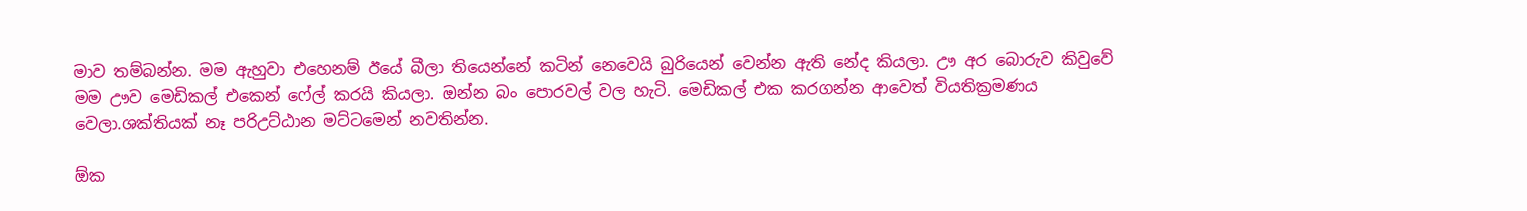මාව තම්බන්න. මම ඇහුවා එහෙනම් ඊයේ බීලා තියෙන්නේ කටින් නෙවෙයි බුරියෙන් වෙන්න ඇති නේද කියලා. ඌ අර බොරුව කිවුවේ මම ඌව මෙඩිකල් එකෙන් ෆේල් කරයි කියලා. ඔන්න බං පොරවල් වල හැටි. මෙඩිකල් එක කරගන්න ආවෙත් වියතික්‍රමණය වෙලා.ශක්තියක් නෑ පරිඋට්ඨාන මට්ටමෙන් නවතින්න.

ඕක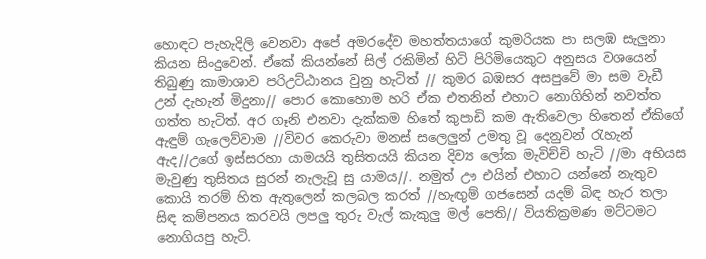හොඳට පැහැදිලි වෙනවා අපේ අමරදේව මහත්තයාගේ කුමරියක පා සලඹ සැලුනා කියන සිංදුවෙන්. ඒකේ කියන්නේ සිල් රකිමින් හිටි පිරිමියෙකුට අනුසය වශයෙන් තිබුණු කාමාශාව පරිඋට්ඨානය වුනු හැටිත් // කුමර බඹසර අසපුවේ මා සම වැඩී උන් දැහැන් මිදුනා// පොර කොහොම හරි ඒක එතනින් එහාට නොගිහින් නවත්ත ගත්ත හැටිත්. අර ගෑනි එනවා දැක්කම හිතේ කුපාඩි කම ඇතිවෙලා හිතෙන් ඒකිගේ ඇඳුම් ගැලෙව්වාම //විවර කෙරුවා මනස් සලෙලුන් උමතු වූ දෙනුවන් රැහැන් ඇද//උගේ ඉස්සරහා යාමයයි තුසිතයයි කියන දිව්‍ය ලෝක මැවිච්චි හැටි //මා අභියස මැවුණු තුසිතය සුරන් නැලැවූ සු යාමය//. නමුත් ඌ එයින් එහාට යන්නේ නැතුව කොයි තරම් හිත ඇතුලෙන් කලබල කරත් //හැඟුම් ගජසෙන් යදම් බිඳ හැර තලා සිඳ කම්පනය කරවයි ලපලු තුරු වැල් කැකුලු මල් පෙති// වියතික්‍රමණ මට්ටමට නොගියපු හැටි.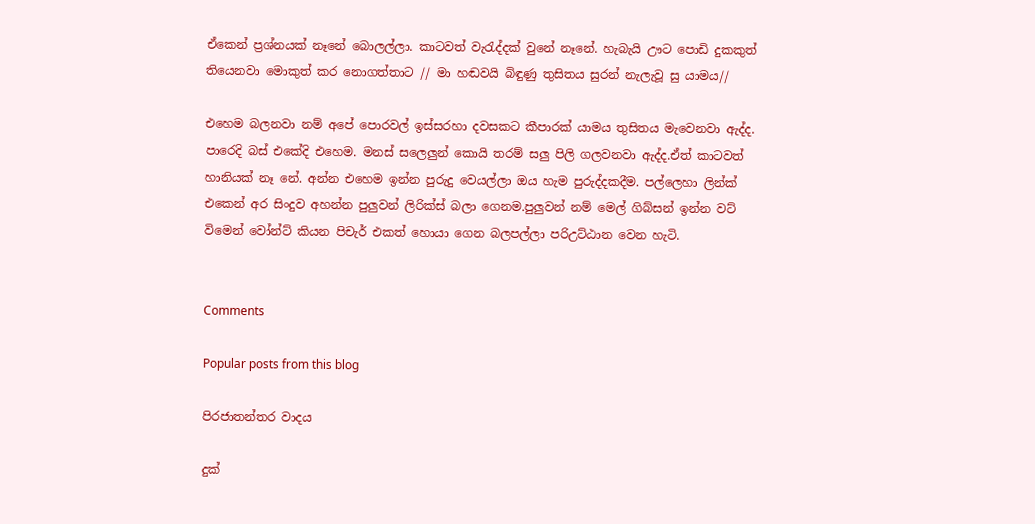ඒකෙන් ප්‍රශ්නයක් නෑනේ බොලල්ලා. කාටවත් වැරැද්දක් වුනේ නෑනේ. හැබැයි ඌට පොඩි දුකකුත් තියෙනවා මොකුත් කර නොගත්තාට // මා හඬවයි බිඳුණු තුසිතය සුරන් නැලැවූ සු යාමය//

එහෙම බලනවා නම් අපේ පොරවල් ඉස්සරහා දවසකට කීපාරක් යාමය තුසිතය මැවෙනවා ඇද්ද. පාරෙදි බස් එකේදි එහෙම. මනස් සලෙලුන් කොයි තරම් සලු පිලි ගලවනවා ඇද්ද.ඒත් කාටවත් හානියක් නෑ නේ. අන්න එහෙම ඉන්න පුරුදු වෙයල්ලා ඔය හැම පුරුද්දකදීම. පල්ලෙහා ලින්ක් එකෙන් අර සිංදුව අහන්න පුලුවන් ලිරික්ස් බලා ගෙනම.පුලුවන් නම් මෙල් ගිබ්සන් ඉන්න වට් විමෙන් වෝන්ට් කියන පිචැර් එකත් හොයා ගෙන බලපල්ලා පරිඋට්ඨාන වෙන හැටි.


Comments

Popular posts from this blog

පිරජාතන්තර වාදය

දුක්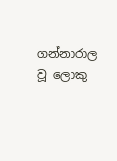ගන්නාරාල වූ ලොකු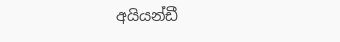අයියන්ඩී